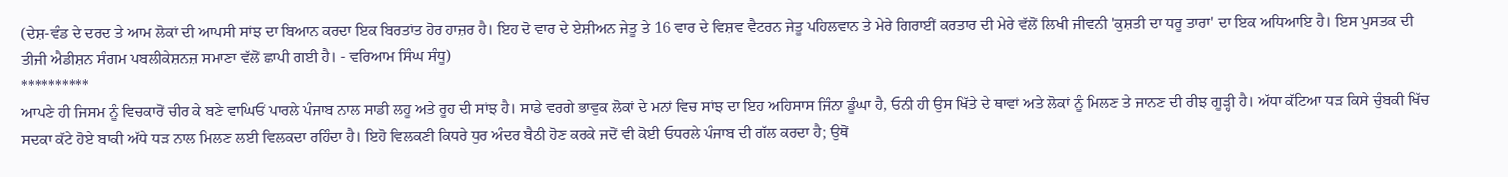(ਦੇਸ਼-ਵੰਡ ਦੇ ਦਰਦ ਤੇ ਆਮ ਲੋਕਾਂ ਦੀ ਆਪਸੀ ਸਾਂਝ ਦਾ ਬਿਆਨ ਕਰਦਾ ਇਕ ਬਿਰਤਾਂਤ ਹੋਰ ਹਾਜ਼ਰ ਹੈ। ਇਹ ਦੋ ਵਾਰ ਦੇ ਏਸ਼ੀਅਨ ਜੇਤੂ ਤੇ 16 ਵਾਰ ਦੇ ਵਿਸ਼ਵ ਵੈਟਰਨ ਜੇਤੂ ਪਹਿਲਵਾਨ ਤੇ ਮੇਰੇ ਗਿਰਾਈਂ ਕਰਤਾਰ ਦੀ ਮੇਰੇ ਵੱਲੋਂ ਲਿਖੀ ਜੀਵਨੀ 'ਕੁਸ਼ਤੀ ਦਾ ਧਰੂ ਤਾਰਾ' ਦਾ ਇਕ ਅਧਿਆਇ ਹੈ। ਇਸ ਪੁਸਤਕ ਦੀ ਤੀਜੀ ਐਡੀਸ਼ਨ ਸੰਗਮ ਪਬਲੀਕੇਸ਼ਨਜ਼ ਸਮਾਣਾ ਵੱਲੋਂ ਛਾਪੀ ਗਈ ਹੈ। - ਵਰਿਆਮ ਸਿੰਘ ਸੰਧੂ)
**********
ਆਪਣੇ ਹੀ ਜਿਸਮ ਨੂੰ ਵਿਚਕਾਰੋਂ ਚੀਰ ਕੇ ਬਣੇ ਵਾਘਿਓਂ ਪਾਰਲੇ ਪੰਜਾਬ ਨਾਲ ਸਾਡੀ ਲਹੂ ਅਤੇ ਰੂਹ ਦੀ ਸਾਂਝ ਹੈ। ਸਾਡੇ ਵਰਗੇ ਭਾਵੁਕ ਲੋਕਾਂ ਦੇ ਮਨਾਂ ਵਿਚ ਸਾਂਝ ਦਾ ਇਹ ਅਹਿਸਾਸ ਜਿੰਨਾ ਡੂੰਘਾ ਹੈ, ਓਨੀ ਹੀ ਉਸ ਖਿੱਤੇ ਦੇ ਥਾਵਾਂ ਅਤੇ ਲੋਕਾਂ ਨੂੰ ਮਿਲਣ ਤੇ ਜਾਨਣ ਦੀ ਰੀਝ ਗੂੜ੍ਹੀ ਹੈ। ਅੱਧਾ ਕੱਟਿਆ ਧੜ ਕਿਸੇ ਚੁੰਬਕੀ ਖਿੱਚ ਸਦਕਾ ਕੱਟੇ ਹੋਏ ਬਾਕੀ ਅੱਧੇ ਧੜ ਨਾਲ ਮਿਲਣ ਲਈ ਵਿਲਕਦਾ ਰਹਿੰਦਾ ਹੈ। ਇਹੋ ਵਿਲਕਣੀ ਕਿਧਰੇ ਧੁਰ ਅੰਦਰ ਬੈਠੀ ਹੋਣ ਕਰਕੇ ਜਦੋਂ ਵੀ ਕੋਈ ਓਧਰਲੇ ਪੰਜਾਬ ਦੀ ਗੱਲ ਕਰਦਾ ਹੈ; ਉਥੋਂ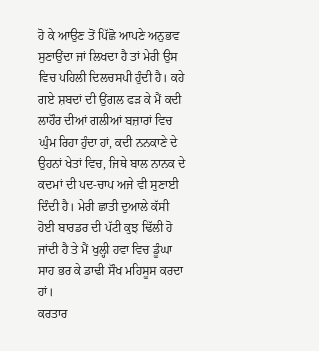ਹੋ ਕੇ ਆਉਣ ਤੋਂ ਪਿੱਛੋ ਆਪਣੇ ਅਨੁਭਵ ਸੁਣਾਉਂਦਾ ਜਾਂ ਲਿਖਦਾ ਹੈ ਤਾਂ ਮੇਰੀ ਉਸ ਵਿਚ ਪਹਿਲੀ ਦਿਲਚਸਪੀ ਹੁੰਦੀ ਹੈ। ਕਹੇ ਗਏ ਸ਼ਬਦਾਂ ਦੀ ਉਂਗਲ ਫੜ ਕੇ ਮੈਂ ਕਦੀ ਲਾਹੌਰ ਦੀਆਂ ਗਲੀਆਂ ਬਜ਼ਾਰਾਂ ਵਿਚ ਘੁੰਮ ਰਿਹਾ ਹੁੰਦਾ ਹਾਂ, ਕਦੀ ਨਨਕਾਣੇ ਦੇ ਉਹਨਾਂ ਖੇਤਾਂ ਵਿਚ, ਜਿਥੇ ਬਾਲ ਨਾਨਕ ਦੇ ਕਦਮਾਂ ਦੀ ਪਦ-ਚਾਪ ਅਜੇ ਵੀ ਸੁਣਾਈ ਦਿੰਦੀ ਹੈ। ਮੇਰੀ ਛਾਤੀ ਦੁਆਲੇ ਕੱਸੀ ਹੋਈ ਬਾਰਡਰ ਦੀ ਪੱਟੀ ਕੁਝ ਢਿੱਲੀ ਹੋ ਜਾਂਦੀ ਹੈ ਤੇ ਮੈਂ ਖੁਲ੍ਹੀ ਹਵਾ ਵਿਚ ਡੂੰਘਾ ਸਾਹ ਭਰ ਕੇ ਡਾਢੀ ਸੌਖ ਮਹਿਸੂਸ ਕਰਦਾ ਹਾਂ।
ਕਰਤਾਰ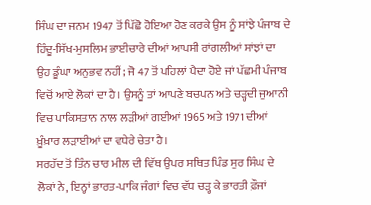ਸਿੰਘ ਦਾ ਜਨਮ 1947 ਤੋਂ ਪਿੱਛੋ ਹੋਇਆ ਹੋਣ ਕਰਕੇ ਉਸ ਨੂੰ ਸਾਂਝੇ ਪੰਜਾਬ ਦੇ ਹਿੰਦੂ-ਸਿੱਖ-ਮੁਸਲਿਮ ਭਾਈਚਾਰੇ ਦੀਆਂ ਆਪਸੀ ਰਾਂਗਲੀਆਂ ਸਾਂਝਾਂ ਦਾ ਉਹ ਡੂੰਘਾ ਅਨੁਭਵ ਨਹੀਂ; ਜੋ 47 ਤੋਂ ਪਹਿਲਾਂ ਪੈਦਾ ਹੋਏ ਜਾਂ ਪੱਛਮੀ ਪੰਜਾਬ ਵਿਚੋਂ ਆਏ ਲੋਕਾਂ ਦਾ ਹੈ। ਉਸਨੂੰ ਤਾਂ ਆਪਣੇ ਬਚਪਨ ਅਤੇ ਚੜ੍ਹਦੀ ਜੁਆਨੀ ਵਿਚ ਪਾਕਿਸਤਾਨ ਨਾਲ ਲੜੀਆਂ ਗਈਆਂ 1965 ਅਤੇ 1971 ਦੀਆਂ ਖ਼ੂੰਖ਼ਾਰ ਲੜਾਈਆਂ ਦਾ ਵਧੇਰੇ ਚੇਤਾ ਹੈ।
ਸਰਹੱਦ ਤੋਂ ਤਿੰਨ ਚਾਰ ਮੀਲ ਦੀ ਵਿੱਥ ਉਪਰ ਸਥਿਤ ਪਿੰਡ ਸੁਰ ਸਿੰਘ ਦੇ ਲੋਕਾਂ ਨੇ, ਇਨ੍ਹਾਂ ਭਾਰਤ-ਪਾਕਿ ਜੰਗਾਂ ਵਿਚ ਵੱਧ ਚੜ੍ਹ ਕੇ ਭਾਰਤੀ ਫ਼ੌਜਾਂ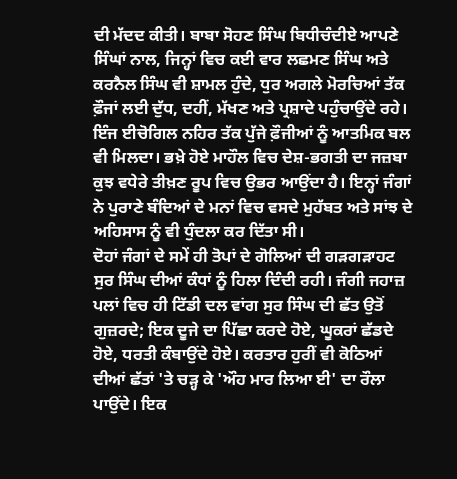ਦੀ ਮੱਦਦ ਕੀਤੀ। ਬਾਬਾ ਸੋਹਣ ਸਿੰਘ ਬਿਧੀਚੰਦੀਏ ਆਪਣੇ ਸਿੰਘਾਂ ਨਾਲ, ਜਿਨ੍ਹਾਂ ਵਿਚ ਕਈ ਵਾਰ ਲਛਮਣ ਸਿੰਘ ਅਤੇ ਕਰਨੈਲ ਸਿੰਘ ਵੀ ਸ਼ਾਮਲ ਹੁੰਦੇ, ਧੁਰ ਅਗਲੇ ਮੋਰਚਿਆਂ ਤੱਕ ਫ਼ੌਜਾਂ ਲਈ ਦੁੱਧ, ਦਹੀਂ, ਮੱਖਣ ਅਤੇ ਪ੍ਰਸ਼ਾਦੇ ਪਹੁੰਚਾਉਂਦੇ ਰਹੇ। ਇੰਜ ਈਚੋਗਿਲ ਨਹਿਰ ਤੱਕ ਪੁੱਜੇ ਫ਼ੌਜੀਆਂ ਨੂੰ ਆਤਮਿਕ ਬਲ ਵੀ ਮਿਲਦਾ। ਭਖ਼ੇ ਹੋਏ ਮਾਹੌਲ ਵਿਚ ਦੇਸ਼-ਭਗਤੀ ਦਾ ਜਜ਼ਬਾ ਕੁਝ ਵਧੇਰੇ ਤੀਖ਼ਣ ਰੂਪ ਵਿਚ ਉਭਰ ਆਉਂਦਾ ਹੈ। ਇਨ੍ਹਾਂ ਜੰਗਾਂ ਨੇ ਪੁਰਾਣੇ ਬੰਦਿਆਂ ਦੇ ਮਨਾਂ ਵਿਚ ਵਸਦੇ ਮੁਹੱਬਤ ਅਤੇ ਸਾਂਝ ਦੇ ਅਹਿਸਾਸ ਨੂੰ ਵੀ ਧੁੰਦਲਾ ਕਰ ਦਿੱਤਾ ਸੀ।
ਦੋਹਾਂ ਜੰਗਾਂ ਦੇ ਸਮੇਂ ਹੀ ਤੋਪਾਂ ਦੇ ਗੋਲਿਆਂ ਦੀ ਗੜਗੜਾਹਟ ਸੁਰ ਸਿੰਘ ਦੀਆਂ ਕੰਧਾਂ ਨੂੰ ਹਿਲਾ ਦਿੰਦੀ ਰਹੀ। ਜੰਗੀ ਜਹਾਜ਼ ਪਲਾਂ ਵਿਚ ਹੀ ਟਿੱਡੀ ਦਲ ਵਾਂਗ ਸੁਰ ਸਿੰਘ ਦੀ ਛੱਤ ਉਤੋਂ ਗੁਜ਼ਰਦੇ; ਇਕ ਦੂਜੇ ਦਾ ਪਿੱਛਾ ਕਰਦੇ ਹੋਏ, ਘੂਕਰਾਂ ਛੱਡਦੇ ਹੋਏ, ਧਰਤੀ ਕੰਬਾਉਂਦੇ ਹੋਏ। ਕਰਤਾਰ ਹੁਰੀਂ ਵੀ ਕੋਠਿਆਂ ਦੀਆਂ ਛੱਤਾਂ 'ਤੇ ਚੜ੍ਹ ਕੇ 'ਔਹ ਮਾਰ ਲਿਆ ਈ' ਦਾ ਰੌਲਾ ਪਾਉਂਦੇ। ਇਕ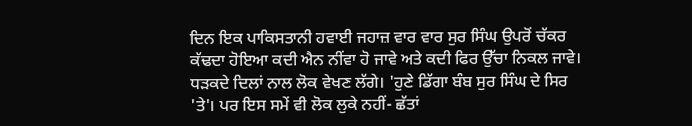ਦਿਨ ਇਕ ਪਾਕਿਸਤਾਨੀ ਹਵਾਈ ਜਹਾਜ਼ ਵਾਰ ਵਾਰ ਸੁਰ ਸਿੰਘ ਉਪਰੋਂ ਚੱਕਰ ਕੱਢਦਾ ਹੋਇਆ ਕਦੀ ਐਨ ਨੀਂਵਾ ਹੋ ਜਾਵੇ ਅਤੇ ਕਦੀ ਫਿਰ ਉੱਚਾ ਨਿਕਲ ਜਾਵੇ। ਧੜਕਦੇ ਦਿਲਾਂ ਨਾਲ ਲੋਕ ਵੇਖਣ ਲੱਗੇ। 'ਹੁਣੇ ਡਿੱਗਾ ਬੰਬ ਸੁਰ ਸਿੰਘ ਦੇ ਸਿਰ 'ਤੇ'। ਪਰ ਇਸ ਸਮੇਂ ਵੀ ਲੋਕ ਲੁਕੇ ਨਹੀਂ- ਛੱਤਾਂ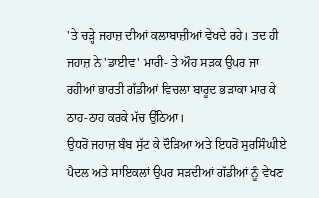'ਤੇ ਚੜ੍ਹੇ ਜਹਾਜ਼ ਦੀਆਂ ਕਲਾਬਾਜ਼ੀਆਂ ਵੇਖਦੇ ਰਹੇ। ਤਦ ਹੀ ਜਹਾਜ਼ ਨੇ 'ਡਾਈਵ' ਮਾਰੀ- ਤੇ ਔਹ ਸੜਕ ਉਪਰ ਜਾ ਰਹੀਆਂ ਭਾਰਤੀ ਗੱਡੀਆਂ ਵਿਚਲਾ ਬਾਰੂਦ ਭੜਾਕਾ ਮਾਰ ਕੇ ਠਾਹ-ਠਾਹ ਕਰਕੇ ਮੱਚ ਉੱਠਿਆ।
ਉਧਰੋਂ ਜਹਾਜ਼ ਬੰਬ ਸੁੱਟ ਕੇ ਦੌੜਿਆ ਅਤੇ ਇਧਰੋਂ ਸੁਰਸਿੰਘੀਏ ਪੈਦਲ ਅਤੇ ਸਾਇਕਲਾਂ ਉਪਰ ਸੜਦੀਆਂ ਗੱਡੀਆਂ ਨੂੰ ਵੇਖਣ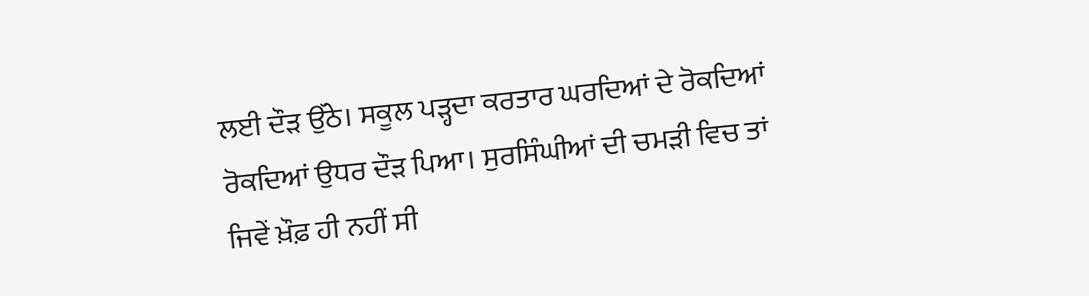ਲਈ ਦੌੜ ਉੱਠੇ। ਸਕੂਲ ਪੜ੍ਹਦਾ ਕਰਤਾਰ ਘਰਦਿਆਂ ਦੇ ਰੋਕਦਿਆਂ ਰੋਕਦਿਆਂ ਉਧਰ ਦੌੜ ਪਿਆ। ਸੁਰਸਿੰਘੀਆਂ ਦੀ ਚਮੜੀ ਵਿਚ ਤਾਂ ਜਿਵੇਂ ਖ਼ੌਫ਼ ਹੀ ਨਹੀਂ ਸੀ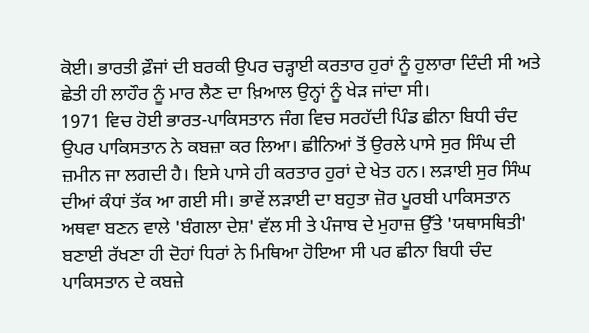ਕੋਈ। ਭਾਰਤੀ ਫ਼ੌਜਾਂ ਦੀ ਬਰਕੀ ਉਪਰ ਚੜ੍ਹਾਈ ਕਰਤਾਰ ਹੁਰਾਂ ਨੂੰ ਹੁਲਾਰਾ ਦਿੰਦੀ ਸੀ ਅਤੇ ਛੇਤੀ ਹੀ ਲਾਹੌਰ ਨੂੰ ਮਾਰ ਲੈਣ ਦਾ ਖ਼ਿਆਲ ਉਨ੍ਹਾਂ ਨੂੰ ਖੇੜ ਜਾਂਦਾ ਸੀ।
1971 ਵਿਚ ਹੋਈ ਭਾਰਤ-ਪਾਕਿਸਤਾਨ ਜੰਗ ਵਿਚ ਸਰਹੱਦੀ ਪਿੰਡ ਛੀਨਾ ਬਿਧੀ ਚੰਦ ਉਪਰ ਪਾਕਿਸਤਾਨ ਨੇ ਕਬਜ਼ਾ ਕਰ ਲਿਆ। ਛੀਨਿਆਂ ਤੋਂ ਉਰਲੇ ਪਾਸੇ ਸੁਰ ਸਿੰਘ ਦੀ ਜ਼ਮੀਨ ਜਾ ਲਗਦੀ ਹੈ। ਇਸੇ ਪਾਸੇ ਹੀ ਕਰਤਾਰ ਹੁਰਾਂ ਦੇ ਖੇਤ ਹਨ। ਲੜਾਈ ਸੁਰ ਸਿੰਘ ਦੀਆਂ ਕੰਧਾਂ ਤੱਕ ਆ ਗਈ ਸੀ। ਭਾਵੇਂ ਲੜਾਈ ਦਾ ਬਹੁਤਾ ਜ਼ੋਰ ਪੂਰਬੀ ਪਾਕਿਸਤਾਨ ਅਥਵਾ ਬਣਨ ਵਾਲੇ 'ਬੰਗਲਾ ਦੇਸ਼' ਵੱਲ ਸੀ ਤੇ ਪੰਜਾਬ ਦੇ ਮੁਹਾਜ਼ ਉੱਤੇ 'ਯਥਾਸਥਿਤੀ' ਬਣਾਈ ਰੱਖਣਾ ਹੀ ਦੋਹਾਂ ਧਿਰਾਂ ਨੇ ਮਿਥਿਆ ਹੋਇਆ ਸੀ ਪਰ ਛੀਨਾ ਬਿਧੀ ਚੰਦ ਪਾਕਿਸਤਾਨ ਦੇ ਕਬਜ਼ੇ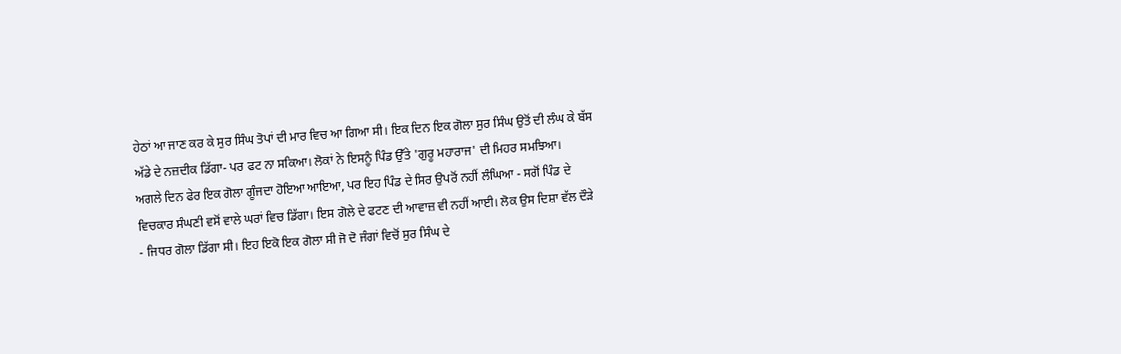ਹੇਠਾਂ ਆ ਜਾਣ ਕਰ ਕੇ ਸੁਰ ਸਿੰਘ ਤੋਪਾਂ ਦੀ ਮਾਰ ਵਿਚ ਆ ਗਿਆ ਸੀ। ਇਕ ਦਿਨ ਇਕ ਗੋਲਾ ਸੁਰ ਸਿੰਘ ਉਤੋਂ ਦੀ ਲੰਘ ਕੇ ਬੱਸ ਅੱਡੇ ਦੇ ਨਜ਼ਦੀਕ ਡਿੱਗਾ- ਪਰ ਫਟ ਨਾ ਸਕਿਆ। ਲੋਕਾਂ ਨੇ ਇਸਨੂੰ ਪਿੰਡ ਉੱਤੇ 'ਗੁਰੂ ਮਹਾਰਾਜ' ਦੀ ਮਿਹਰ ਸਮਝਿਆ।
ਅਗਲੇ ਦਿਨ ਫੇਰ ਇਕ ਗੋਲਾ ਗੂੰਜਦਾ ਹੋਇਆ ਆਇਆ, ਪਰ ਇਹ ਪਿੰਡ ਦੇ ਸਿਰ ਉਪਰੋਂ ਨਹੀਂ ਲੰਘਿਆ - ਸਗੋਂ ਪਿੰਡ ਦੇ ਵਿਚਕਾਰ ਸੰਘਣੀ ਵਸੋਂ ਵਾਲੇ ਘਰਾਂ ਵਿਚ ਡਿੱਗਾ। ਇਸ ਗੋਲੇ ਦੇ ਫਟਣ ਦੀ ਆਵਾਜ਼ ਵੀ ਨਹੀਂ ਆਈ। ਲੋਕ ਉਸ ਦਿਸ਼ਾ ਵੱਲ ਦੌੜੇ - ਜਿਧਰ ਗੋਲਾ ਡਿੱਗਾ ਸੀ। ਇਹ ਇਕੋ ਇਕ ਗੋਲਾ ਸੀ ਜੋ ਦੋ ਜੰਗਾਂ ਵਿਚੋਂ ਸੁਰ ਸਿੰਘ ਦੇ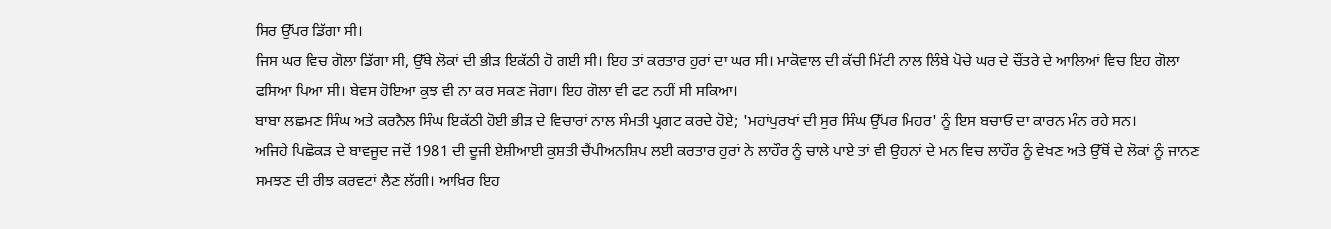ਸਿਰ ਉੱਪਰ ਡਿੱਗਾ ਸੀ।
ਜਿਸ ਘਰ ਵਿਚ ਗੋਲਾ ਡਿੱਗਾ ਸੀ, ਉੱਥੇ ਲੋਕਾਂ ਦੀ ਭੀੜ ਇਕੱਠੀ ਹੋ ਗਈ ਸੀ। ਇਹ ਤਾਂ ਕਰਤਾਰ ਹੁਰਾਂ ਦਾ ਘਰ ਸੀ। ਮਾਕੋਵਾਲ ਦੀ ਕੱਚੀ ਮਿੱਟੀ ਨਾਲ ਲਿੰਬੇ ਪੋਚੇ ਘਰ ਦੇ ਚੌਂਤਰੇ ਦੇ ਆਲਿਆਂ ਵਿਚ ਇਹ ਗੋਲਾ ਫਸਿਆ ਪਿਆ ਸੀ। ਬੇਵਸ ਹੋਇਆ ਕੁਝ ਵੀ ਨਾ ਕਰ ਸਕਣ ਜੋਗਾ। ਇਹ ਗੋਲਾ ਵੀ ਫਟ ਨਹੀਂ ਸੀ ਸਕਿਆ।
ਬਾਬਾ ਲਛਮਣ ਸਿੰਘ ਅਤੇ ਕਰਨੈਲ ਸਿੰਘ ਇਕੱਠੀ ਹੋਈ ਭੀੜ ਦੇ ਵਿਚਾਰਾਂ ਨਾਲ ਸੰਮਤੀ ਪ੍ਰਗਟ ਕਰਦੇ ਹੋਏ; 'ਮਹਾਂਪੁਰਖਾਂ ਦੀ ਸੁਰ ਸਿੰਘ ਉੱਪਰ ਮਿਹਰ' ਨੂੰ ਇਸ ਬਚਾਓ ਦਾ ਕਾਰਨ ਮੰਨ ਰਹੇ ਸਨ।
ਅਜਿਹੇ ਪਿਛੋਕੜ ਦੇ ਬਾਵਜੂਦ ਜਦੋਂ 1981 ਦੀ ਦੂਜੀ ਏਸ਼ੀਆਈ ਕੁਸ਼ਤੀ ਚੈਂਪੀਅਨਸ਼ਿਪ ਲਈ ਕਰਤਾਰ ਹੁਰਾਂ ਨੇ ਲਾਹੌਰ ਨੂੰ ਚਾਲੇ ਪਾਏ ਤਾਂ ਵੀ ਉਹਨਾਂ ਦੇ ਮਨ ਵਿਚ ਲਾਹੌਰ ਨੂੰ ਵੇਖਣ ਅਤੇ ਉੱਥੋਂ ਦੇ ਲੋਕਾਂ ਨੂੰ ਜਾਨਣ ਸਮਝਣ ਦੀ ਰੀਝ ਕਰਵਟਾਂ ਲੈਣ ਲੱਗੀ। ਆਖ਼ਿਰ ਇਹ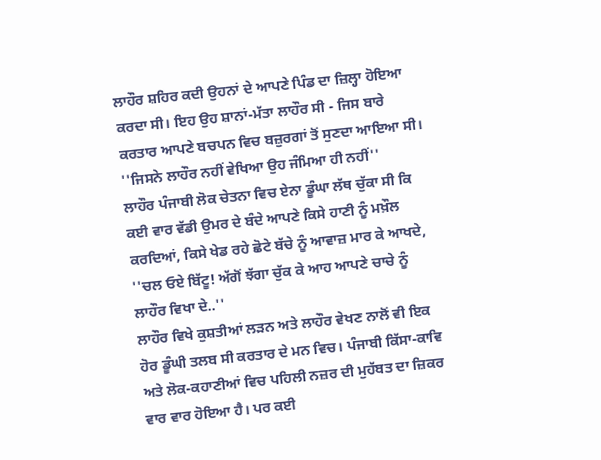ਲਾਹੌਰ ਸ਼ਹਿਰ ਕਦੀ ਉਹਨਾਂ ਦੇ ਆਪਣੇ ਪਿੰਡ ਦਾ ਜ਼ਿਲ੍ਹਾ ਹੋਇਆ ਕਰਦਾ ਸੀ। ਇਹ ਉਹ ਸ਼ਾਨਾਂ-ਮੱਤਾ ਲਾਹੌਰ ਸੀ - ਜਿਸ ਬਾਰੇ ਕਰਤਾਰ ਆਪਣੇ ਬਚਪਨ ਵਿਚ ਬਜ਼ੁਰਗਾਂ ਤੋਂ ਸੁਣਦਾ ਆਇਆ ਸੀ।
''ਜਿਸਨੇ ਲਾਹੌਰ ਨਹੀਂ ਵੇਖਿਆ ਉਹ ਜੰਮਿਆ ਹੀ ਨਹੀਂ''
ਲਾਹੌਰ ਪੰਜਾਬੀ ਲੋਕ ਚੇਤਨਾ ਵਿਚ ਏਨਾ ਡੂੰਘਾ ਲੱਥ ਚੁੱਕਾ ਸੀ ਕਿ ਕਈ ਵਾਰ ਵੱਡੀ ਉਮਰ ਦੇ ਬੰਦੇ ਆਪਣੇ ਕਿਸੇ ਹਾਣੀ ਨੂੰ ਮਖ਼ੌਲ ਕਰਦਿਆਂ, ਕਿਸੇ ਖੇਡ ਰਹੇ ਛੋਟੇ ਬੱਚੇ ਨੂੰ ਆਵਾਜ਼ ਮਾਰ ਕੇ ਆਖਦੇ, ''ਚਲ ਓਏ ਬਿੱਟੂ! ਅੱਗੋਂ ਝੱਗਾ ਚੁੱਕ ਕੇ ਆਹ ਆਪਣੇ ਚਾਚੇ ਨੂੰ ਲਾਹੌਰ ਵਿਖਾ ਦੇ..''
ਲਾਹੌਰ ਵਿਖੇ ਕੁਸ਼ਤੀਆਂ ਲੜਨ ਅਤੇ ਲਾਹੌਰ ਵੇਖਣ ਨਾਲੋਂ ਵੀ ਇਕ ਹੋਰ ਡੂੰਘੀ ਤਲਬ ਸੀ ਕਰਤਾਰ ਦੇ ਮਨ ਵਿਚ। ਪੰਜਾਬੀ ਕਿੱਸਾ-ਕਾਵਿ ਅਤੇ ਲੋਕ-ਕਹਾਣੀਆਂ ਵਿਚ ਪਹਿਲੀ ਨਜ਼ਰ ਦੀ ਮੁਹੱਬਤ ਦਾ ਜ਼ਿਕਰ ਵਾਰ ਵਾਰ ਹੋਇਆ ਹੈ। ਪਰ ਕਈ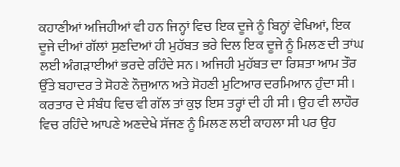ਕਹਾਣੀਆਂ ਅਜਿਹੀਆਂ ਵੀ ਹਨ ਜਿਨ੍ਹਾਂ ਵਿਚ ਇਕ ਦੂਜੇ ਨੂੰ ਬਿਨ੍ਹਾਂ ਵੇਖਿਆਂ, ਇਕ ਦੂਜੇ ਦੀਆਂ ਗੱਲਾਂ ਸੁਣਦਿਆਂ ਹੀ ਮੁਹੱਬਤ ਭਰੇ ਦਿਲ ਇਕ ਦੂਜੇ ਨੂੰ ਮਿਲਣ ਦੀ ਤਾਂਘ ਲਈ ਅੰਗੜਾਈਆਂ ਭਰਦੇ ਰਹਿੰਦੇ ਸਨ। ਅਜਿਹੀ ਮੁਹੱਬਤ ਦਾ ਰਿਸ਼ਤਾ ਆਮ ਤੌਰ ਉੱਤੇ ਬਹਾਦਰ ਤੇ ਸੋਹਣੇ ਨੌਜੁਆਨ ਅਤੇ ਸੋਹਣੀ ਮੁਟਿਆਰ ਦਰਮਿਆਨ ਹੁੰਦਾ ਸੀ।
ਕਰਤਾਰ ਦੇ ਸੰਬੰਧ ਵਿਚ ਵੀ ਗੱਲ ਤਾਂ ਕੁਝ ਇਸ ਤਰ੍ਹਾਂ ਦੀ ਹੀ ਸੀ। ਉਹ ਵੀ ਲਾਹੌਰ ਵਿਚ ਰਹਿੰਦੇ ਆਪਣੇ ਅਣਦੇਖੇ ਸੱਜਣ ਨੂੰ ਮਿਲਣ ਲਈ ਕਾਹਲਾ ਸੀ ਪਰ ਉਹ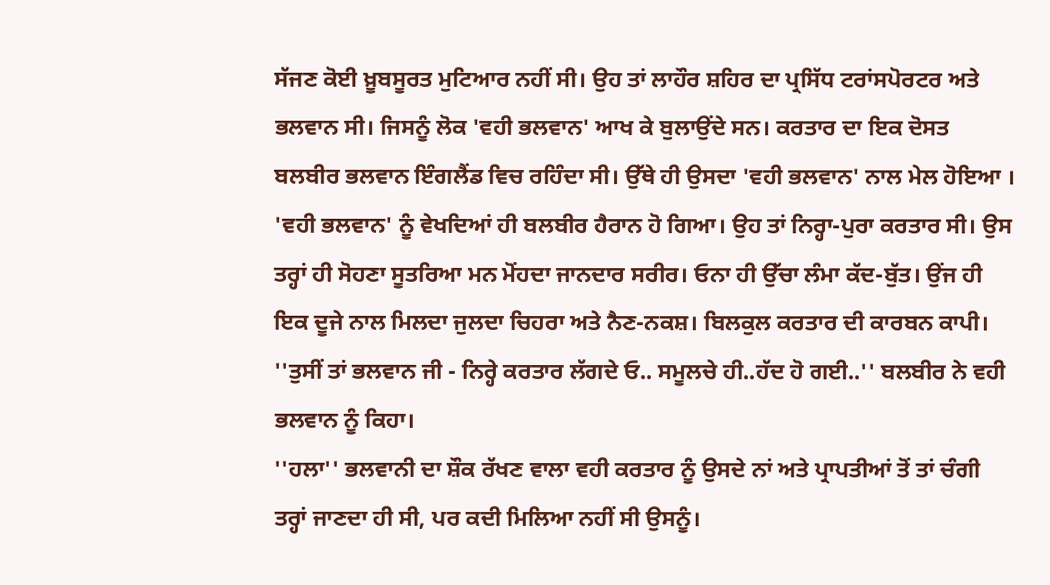ਸੱਜਣ ਕੋਈ ਖ਼ੂਬਸੂਰਤ ਮੁਟਿਆਰ ਨਹੀਂ ਸੀ। ਉਹ ਤਾਂ ਲਾਹੌਰ ਸ਼ਹਿਰ ਦਾ ਪ੍ਰਸਿੱਧ ਟਰਾਂਸਪੋਰਟਰ ਅਤੇ ਭਲਵਾਨ ਸੀ। ਜਿਸਨੂੰ ਲੋਕ 'ਵਹੀ ਭਲਵਾਨ' ਆਖ ਕੇ ਬੁਲਾਉਂਦੇ ਸਨ। ਕਰਤਾਰ ਦਾ ਇਕ ਦੋਸਤ ਬਲਬੀਰ ਭਲਵਾਨ ਇੰਗਲੈਂਡ ਵਿਚ ਰਹਿੰਦਾ ਸੀ। ਉੱਥੇ ਹੀ ਉਸਦਾ 'ਵਹੀ ਭਲਵਾਨ' ਨਾਲ ਮੇਲ ਹੋਇਆ । 'ਵਹੀ ਭਲਵਾਨ' ਨੂੰ ਵੇਖਦਿਆਂ ਹੀ ਬਲਬੀਰ ਹੈਰਾਨ ਹੋ ਗਿਆ। ਉਹ ਤਾਂ ਨਿਰ੍ਹਾ-ਪੁਰਾ ਕਰਤਾਰ ਸੀ। ਉਸ ਤਰ੍ਹਾਂ ਹੀ ਸੋਹਣਾ ਸੂਤਰਿਆ ਮਨ ਮੋਂਹਦਾ ਜਾਨਦਾਰ ਸਰੀਰ। ਓਨਾ ਹੀ ਉੱਚਾ ਲੰਮਾ ਕੱਦ-ਬੁੱਤ। ਉਂਜ ਹੀ ਇਕ ਦੂਜੇ ਨਾਲ ਮਿਲਦਾ ਜੁਲਦਾ ਚਿਹਰਾ ਅਤੇ ਨੈਣ-ਨਕਸ਼। ਬਿਲਕੁਲ ਕਰਤਾਰ ਦੀ ਕਾਰਬਨ ਕਾਪੀ।
''ਤੁਸੀਂ ਤਾਂ ਭਲਵਾਨ ਜੀ - ਨਿਰ੍ਹੇ ਕਰਤਾਰ ਲੱਗਦੇ ਓ.. ਸਮੂਲਚੇ ਹੀ..ਹੱਦ ਹੋ ਗਈ..'' ਬਲਬੀਰ ਨੇ ਵਹੀ ਭਲਵਾਨ ਨੂੰ ਕਿਹਾ।
''ਹਲਾ'' ਭਲਵਾਨੀ ਦਾ ਸ਼ੌਕ ਰੱਖਣ ਵਾਲਾ ਵਹੀ ਕਰਤਾਰ ਨੂੰ ਉਸਦੇ ਨਾਂ ਅਤੇ ਪ੍ਰਾਪਤੀਆਂ ਤੋਂ ਤਾਂ ਚੰਗੀ ਤਰ੍ਹਾਂ ਜਾਣਦਾ ਹੀ ਸੀ, ਪਰ ਕਦੀ ਮਿਲਿਆ ਨਹੀਂ ਸੀ ਉਸਨੂੰ।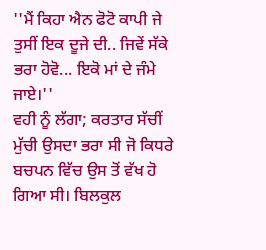''ਮੈਂ ਕਿਹਾ ਐਨ ਫੋਟੋ ਕਾਪੀ ਜੇ ਤੁਸੀਂ ਇਕ ਦੂਜੇ ਦੀ.. ਜਿਵੇਂ ਸੱਕੇ ਭਰਾ ਹੋਵੋ... ਇਕੋ ਮਾਂ ਦੇ ਜੰਮੇ ਜਾਏ।''
ਵਹੀ ਨੂੰ ਲੱਗਾ; ਕਰਤਾਰ ਸੱਚੀਂ ਮੁੱਚੀ ਉਸਦਾ ਭਰਾ ਸੀ ਜੋ ਕਿਧਰੇ ਬਚਪਨ ਵਿੱਚ ਉਸ ਤੋਂ ਵੱਖ ਹੋ ਗਿਆ ਸੀ। ਬਿਲਕੁਲ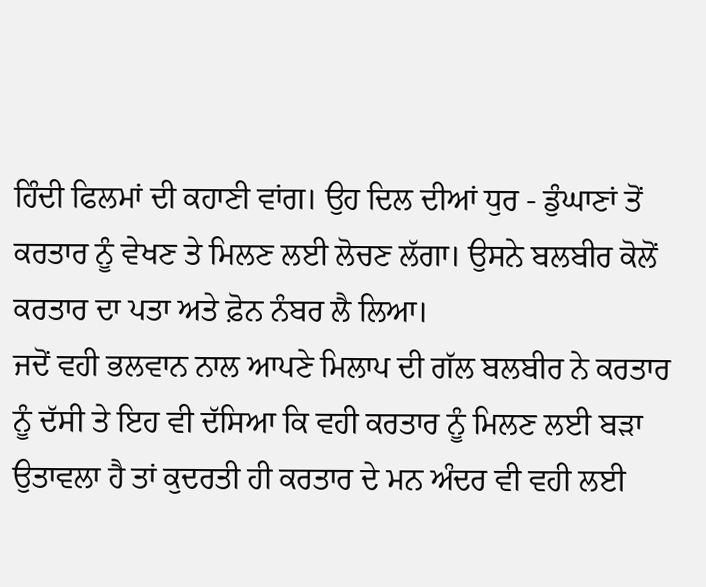ਹਿੰਦੀ ਫਿਲਮਾਂ ਦੀ ਕਹਾਣੀ ਵਾਂਗ। ਉਹ ਦਿਲ ਦੀਆਂ ਧੁਰ - ਡੁੰਘਾਣਾਂ ਤੋਂ ਕਰਤਾਰ ਨੂੰ ਵੇਖਣ ਤੇ ਮਿਲਣ ਲਈ ਲੋਚਣ ਲੱਗਾ। ਉਸਨੇ ਬਲਬੀਰ ਕੋਲੋਂ ਕਰਤਾਰ ਦਾ ਪਤਾ ਅਤੇ ਫ਼ੋਨ ਨੰਬਰ ਲੈ ਲਿਆ।
ਜਦੋਂ ਵਹੀ ਭਲਵਾਨ ਨਾਲ ਆਪਣੇ ਮਿਲਾਪ ਦੀ ਗੱਲ ਬਲਬੀਰ ਨੇ ਕਰਤਾਰ ਨੂੰ ਦੱਸੀ ਤੇ ਇਹ ਵੀ ਦੱਸਿਆ ਕਿ ਵਹੀ ਕਰਤਾਰ ਨੂੰ ਮਿਲਣ ਲਈ ਬੜਾ ਉਤਾਵਲਾ ਹੈ ਤਾਂ ਕੁਦਰਤੀ ਹੀ ਕਰਤਾਰ ਦੇ ਮਨ ਅੰਦਰ ਵੀ ਵਹੀ ਲਈ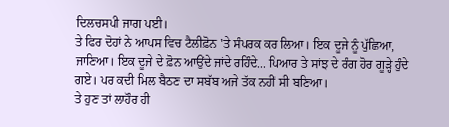ਦਿਲਚਸਪੀ ਜਾਗ ਪਈ।
ਤੇ ਫਿਰ ਦੋਹਾਂ ਨੇ ਆਪਸ ਵਿਚ ਟੈਲੀਫ਼ੋਨ 'ਤੇ ਸੰਪਰਕ ਕਰ ਲਿਆ। ਇਕ ਦੂਜੇ ਨੂੰ ਪੁੱਛਿਆ, ਜਾਣਿਆ। ਇਕ ਦੂਜੇ ਦੇ ਫ਼ੋਨ ਆਉਂਦੇ ਜਾਂਦੇ ਰਹਿੰਦੇ... ਪਿਆਰ ਤੇ ਸਾਂਝ ਦੇ ਰੰਗ ਹੋਰ ਗੂੜ੍ਹੇ ਹੁੰਦੇ ਗਏ। ਪਰ ਕਦੀ ਮਿਲ ਬੈਠਣ ਦਾ ਸਬੱਬ ਅਜੇ ਤੱਕ ਨਹੀਂ ਸੀ ਬਣਿਆ।
ਤੇ ਹੁਣ ਤਾਂ ਲਾਹੌਰ ਹੀ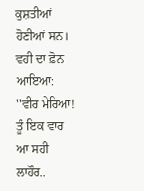ਕੁਸ਼ਤੀਆਂ ਹੋਣੀਆਂ ਸਨ। ਵਹੀ ਦਾ ਫ਼ੋਨ ਆਇਆ:
''ਵੀਰ ਮੇਰਿਆ! ਤੂੰ ਇਕ ਵਾਰ ਆ ਸਹੀ ਲਾਹੌਰ..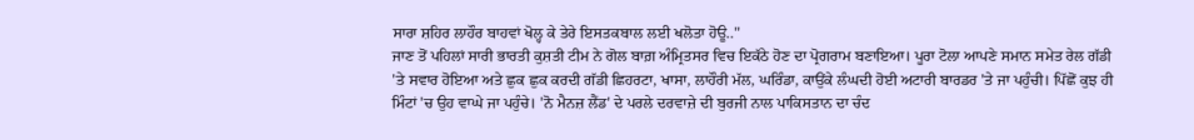ਸਾਰਾ ਸ਼ਹਿਰ ਲਾਹੌਰ ਬਾਹਵਾਂ ਖੋਲ੍ਹ ਕੇ ਤੇਰੇ ਇਸਤਕਬਾਲ ਲਈ ਖਲੋਤਾ ਹੋਊ..''
ਜਾਣ ਤੋਂ ਪਹਿਲਾਂ ਸਾਰੀ ਭਾਰਤੀ ਕੁਸ਼ਤੀ ਟੀਮ ਨੇ ਗੋਲ ਬਾਗ਼ ਅੰਮ੍ਰਿਤਸਰ ਵਿਚ ਇਕੱਠੇ ਹੋਣ ਦਾ ਪ੍ਰੋਗਰਾਮ ਬਣਾਇਆ। ਪੂਰਾ ਟੋਲਾ ਆਪਣੇ ਸਮਾਨ ਸਮੇਤ ਰੇਲ ਗੱਡੀ 'ਤੇ ਸਵਾਰ ਹੋਇਆ ਅਤੇ ਛੁਕ ਛੁਕ ਕਰਦੀ ਗੱਡੀ ਛਿਹਰਟਾ, ਖਾਸਾ, ਲਾਹੌਰੀ ਮੱਲ, ਘਰਿੰਡਾ, ਕਾਉਂਕੇ ਲੰਘਦੀ ਹੋਈ ਅਟਾਰੀ ਬਾਰਡਰ 'ਤੇ ਜਾ ਪਹੁੰਚੀ। ਪਿੱਛੋਂ ਕੁਝ ਹੀ ਮਿੰਟਾਂ 'ਚ ਉਹ ਵਾਘੇ ਜਾ ਪਹੁੰਚੇ। 'ਨੋ ਮੈਨਜ਼ ਲੈਂਡ' ਦੇ ਪਰਲੇ ਦਰਵਾਜ਼ੇ ਦੀ ਬੁਰਜੀ ਨਾਲ ਪਾਕਿਸਤਾਨ ਦਾ ਚੰਦ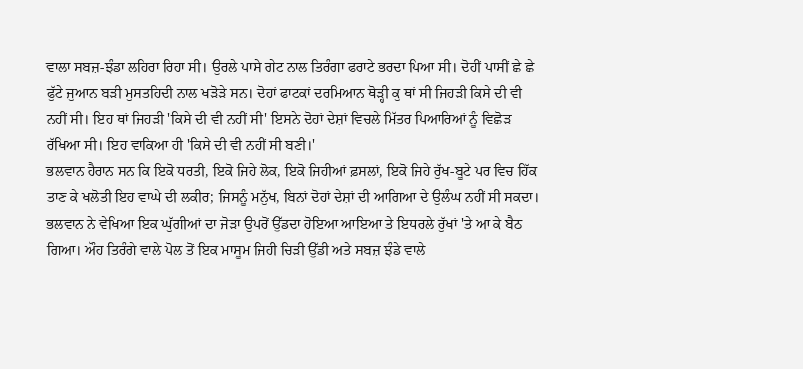ਵਾਲਾ ਸਬਜ਼-ਝੰਡਾ ਲਹਿਰਾ ਰਿਹਾ ਸੀ। ਉਰਲੇ ਪਾਸੇ ਗੇਟ ਨਾਲ ਤਿਰੰਗਾ ਫਰਾਟੇ ਭਰਦਾ ਪਿਆ ਸੀ। ਦੋਹੀਂ ਪਾਸੀਂ ਛੇ ਛੇ ਫੁੱਟੇ ਜੁਆਨ ਬੜੀ ਮੁਸਤਹਿਦੀ ਨਾਲ ਖੜੋੜੇ ਸਨ। ਦੋਹਾਂ ਫਾਟਕਾਂ ਦਰਮਿਆਨ ਥੋੜ੍ਹੀ ਕੁ ਥਾਂ ਸੀ ਜਿਹੜੀ ਕਿਸੇ ਦੀ ਵੀ ਨਹੀਂ ਸੀ। ਇਹ ਥਾਂ ਜਿਹੜੀ 'ਕਿਸੇ ਦੀ ਵੀ ਨਹੀਂ ਸੀ' ਇਸਨੇ ਦੋਹਾਂ ਦੇਸ਼ਾਂ ਵਿਚਲੇ ਮਿੱਤਰ ਪਿਆਰਿਆਂ ਨੂੰ ਵਿਛੋੜ ਰੱਖਿਆ ਸੀ। ਇਹ ਵਾਕਿਆ ਹੀ 'ਕਿਸੇ ਦੀ ਵੀ ਨਹੀਂ ਸੀ ਬਣੀ।'
ਭਲਵਾਨ ਹੈਰਾਨ ਸਨ ਕਿ ਇਕੋ ਧਰਤੀ, ਇਕੋ ਜਿਹੇ ਲੋਕ, ਇਕੋ ਜਿਹੀਆਂ ਫ਼ਸਲਾਂ, ਇਕੋ ਜਿਹੇ ਰੁੱਖ-ਬੂਟੇ ਪਰ ਵਿਚ ਹਿੱਕ ਤਾਣ ਕੇ ਖਲੋਤੀ ਇਹ ਵਾਘੇ ਦੀ ਲਕੀਰ; ਜਿਸਨੂੰ ਮਨੁੱਖ, ਬਿਨਾਂ ਦੋਹਾਂ ਦੇਸ਼ਾਂ ਦੀ ਆਗਿਆ ਦੇ ਉਲੰਘ ਨਹੀਂ ਸੀ ਸਕਦਾ। ਭਲਵਾਨ ਨੇ ਵੇਖਿਆ ਇਕ ਘੁੱਗੀਆਂ ਦਾ ਜੋੜਾ ਉਪਰੋਂ ਉੱਡਦਾ ਹੋਇਆ ਆਇਆ ਤੇ ਇਧਰਲੇ ਰੁੱਖਾਂ 'ਤੇ ਆ ਕੇ ਬੈਠ ਗਿਆ। ਔਹ ਤਿਰੰਗੇ ਵਾਲੇ ਪੋਲ ਤੋਂ ਇਕ ਮਾਸੂਮ ਜਿਹੀ ਚਿੜੀ ਉੱਡੀ ਅਤੇ ਸਬਜ਼ ਝੰਡੇ ਵਾਲੇ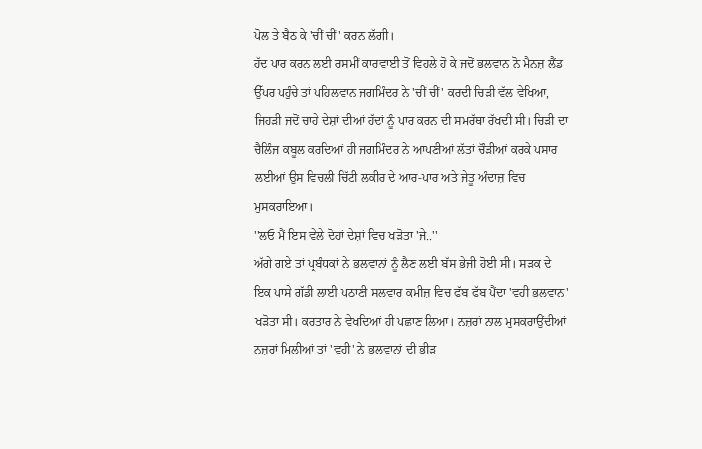ਪੋਲ ਤੇ ਬੈਠ ਕੇ 'ਚੀਂ ਚੀਂ' ਕਰਨ ਲੱਗੀ।
ਹੱਦ ਪਾਰ ਕਰਨ ਲਈ ਰਸਮੀਂ ਕਾਰਵਾਈ ਤੋਂ ਵਿਹਲੇ ਹੋ ਕੇ ਜਦੋਂ ਭਲਵਾਨ ਨੋ ਮੈਨਜ਼ ਲੈਂਡ ਉੱਪਰ ਪਹੁੰਚੇ ਤਾਂ ਪਹਿਲਵਾਨ ਜਗਮਿੰਦਰ ਨੇ 'ਚੀਂ ਚੀਂ' ਕਰਦੀ ਚਿੜੀ ਵੱਲ ਵੇਖਿਆ, ਜਿਹੜੀ ਜਦੋਂ ਚਾਹੇ ਦੇਸ਼ਾਂ ਦੀਆਂ ਹੱਦਾਂ ਨੂੰ ਪਾਰ ਕਰਨ ਦੀ ਸਮਰੱਥਾ ਰੱਖਦੀ ਸੀ। ਚਿੜੀ ਦਾ ਚੈਲਿੰਜ ਕਬੂਲ ਕਰਦਿਆਂ ਹੀ ਜਗਮਿੰਦਰ ਨੇ ਆਪਣੀਆਂ ਲੱਤਾਂ ਚੌੜੀਆਂ ਕਰਕੇ ਪਸਾਰ ਲਈਆਂ ਉਸ ਵਿਚਲੀ ਚਿੱਟੀ ਲਕੀਰ ਦੇ ਆਰ-ਪਾਰ ਅਤੇ ਜੇਤੂ ਅੰਦਾਜ਼ ਵਿਚ ਮੁਸਕਰਾਇਆ।
''ਲਓ ਮੈਂ ਇਸ ਵੇਲੇ ਦੋਹਾਂ ਦੇਸ਼ਾਂ ਵਿਚ ਖੜੋਤਾ 'ਜੇ..''
ਅੱਗੇ ਗਏ ਤਾਂ ਪ੍ਰਬੰਧਕਾਂ ਨੇ ਭਲਵਾਨਾਂ ਨੂੰ ਲੈਣ ਲਈ ਬੱਸ ਭੇਜੀ ਹੋਈ ਸੀ। ਸੜਕ ਦੇ ਇਕ ਪਾਸੇ ਗੱਡੀ ਲਾਈ ਪਠਾਣੀ ਸਲਵਾਰ ਕਮੀਜ਼ ਵਿਚ ਫੱਬ ਫੱਬ ਪੈਂਦਾ 'ਵਹੀ ਭਲਵਾਨ' ਖੜੋਤਾ ਸੀ। ਕਰਤਾਰ ਨੇ ਵੇਖਦਿਆਂ ਹੀ ਪਛਾਣ ਲਿਆ। ਨਜ਼ਰਾਂ ਨਾਲ ਮੁਸਕਰਾਉਂਦੀਆਂ ਨਜ਼ਰਾਂ ਮਿਲੀਆਂ ਤਾਂ 'ਵਹੀ' ਨੇ ਭਲਵਾਨਾਂ ਦੀ ਭੀੜ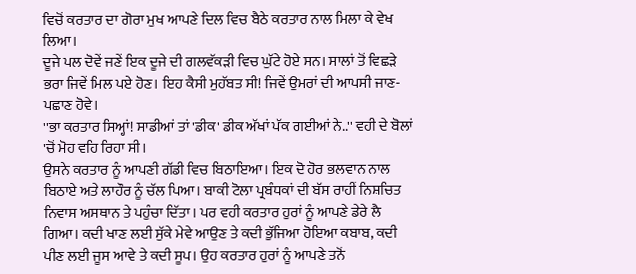ਵਿਚੋਂ ਕਰਤਾਰ ਦਾ ਗੋਰਾ ਮੁਖ ਆਪਣੇ ਦਿਲ ਵਿਚ ਬੈਠੇ ਕਰਤਾਰ ਨਾਲ ਮਿਲਾ ਕੇ ਵੇਖ ਲਿਆ।
ਦੂਜੇ ਪਲ ਦੋਵੇਂ ਜਣੇਂ ਇਕ ਦੂਜੇ ਦੀ ਗਲਵੱਕੜੀ ਵਿਚ ਘੁੱਟੇ ਹੋਏ ਸਨ। ਸਾਲਾਂ ਤੋਂ ਵਿਛੜੇ ਭਰਾ ਜਿਵੇਂ ਮਿਲ ਪਏ ਹੋਣ। ਇਹ ਕੈਸੀ ਮੁਹੱਬਤ ਸੀ! ਜਿਵੇਂ ਉਮਰਾਂ ਦੀ ਆਪਸੀ ਜਾਣ-ਪਛਾਣ ਹੋਵੇ।
''ਭਾ ਕਰਤਾਰ ਸਿਅ੍ਹਾਂ! ਸਾਡੀਆਂ ਤਾਂ 'ਡੀਕ' ਡੀਕ ਅੱਖਾਂ ਪੱਕ ਗਈਆਂ ਨੇ..'' ਵਹੀ ਦੇ ਬੋਲਾਂ 'ਚੋਂ ਮੋਹ ਵਹਿ ਰਿਹਾ ਸੀ।
ਉਸਨੇ ਕਰਤਾਰ ਨੂੰ ਆਪਣੀ ਗੱਡੀ ਵਿਚ ਬਿਠਾਇਆ। ਇਕ ਦੋ ਹੋਰ ਭਲਵਾਨ ਨਾਲ ਬਿਠਾਏ ਅਤੇ ਲਾਹੌਰ ਨੂੰ ਚੱਲ ਪਿਆ। ਬਾਕੀ ਟੋਲਾ ਪ੍ਰਬੰਧਕਾਂ ਦੀ ਬੱਸ ਰਾਹੀਂ ਨਿਸ਼ਚਿਤ ਨਿਵਾਸ ਅਸਥਾਨ ਤੇ ਪਹੁੰਚਾ ਦਿੱਤਾ। ਪਰ ਵਹੀ ਕਰਤਾਰ ਹੁਰਾਂ ਨੂੰ ਆਪਣੇ ਡੇਰੇ ਲੈ ਗਿਆ। ਕਦੀ ਖਾਣ ਲਈ ਸੁੱਕੇ ਮੇਵੇ ਆਉਣ ਤੇ ਕਦੀ ਭੁੱਜਿਆ ਹੋਇਆ ਕਬਾਬ, ਕਦੀ ਪੀਣ ਲਈ ਜੂਸ ਆਵੇ ਤੇ ਕਦੀ ਸੂਪ। ਉਹ ਕਰਤਾਰ ਹੁਰਾਂ ਨੂੰ ਆਪਣੇ ਤਨੋਂ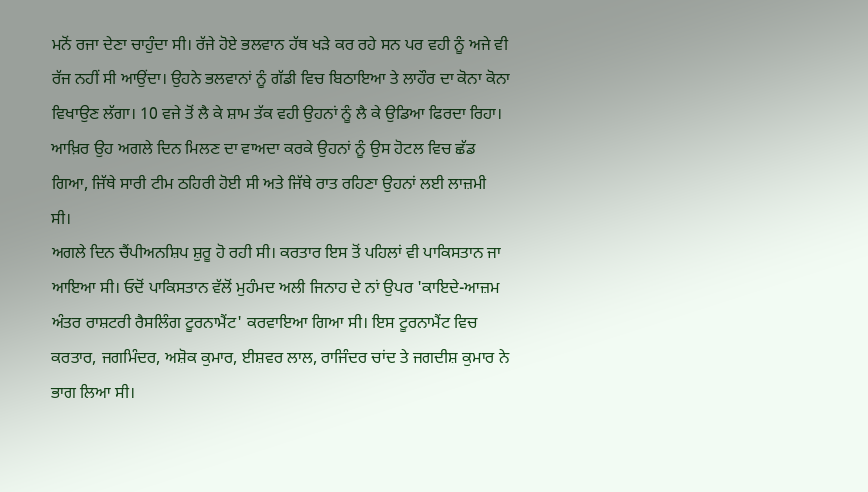ਮਨੋਂ ਰਜਾ ਦੇਣਾ ਚਾਹੁੰਦਾ ਸੀ। ਰੱਜੇ ਹੋਏ ਭਲਵਾਨ ਹੱਥ ਖੜੇ ਕਰ ਰਹੇ ਸਨ ਪਰ ਵਹੀ ਨੂੰ ਅਜੇ ਵੀ ਰੱਜ ਨਹੀਂ ਸੀ ਆਉਂਦਾ। ਉਹਨੇ ਭਲਵਾਨਾਂ ਨੂੰ ਗੱਡੀ ਵਿਚ ਬਿਠਾਇਆ ਤੇ ਲਾਹੌਰ ਦਾ ਕੋਨਾ ਕੋਨਾ ਵਿਖਾਉਣ ਲੱਗਾ। 10 ਵਜੇ ਤੋਂ ਲੈ ਕੇ ਸ਼ਾਮ ਤੱਕ ਵਹੀ ਉਹਨਾਂ ਨੂੰ ਲੈ ਕੇ ਉਡਿਆ ਫਿਰਦਾ ਰਿਹਾ। ਆਖ਼ਿਰ ਉਹ ਅਗਲੇ ਦਿਨ ਮਿਲਣ ਦਾ ਵਾਅਦਾ ਕਰਕੇ ਉਹਨਾਂ ਨੂੰ ਉਸ ਹੋਟਲ ਵਿਚ ਛੱਡ ਗਿਆ, ਜਿੱਥੇ ਸਾਰੀ ਟੀਮ ਠਹਿਰੀ ਹੋਈ ਸੀ ਅਤੇ ਜਿੱਥੇ ਰਾਤ ਰਹਿਣਾ ਉਹਨਾਂ ਲਈ ਲਾਜ਼ਮੀ ਸੀ।
ਅਗਲੇ ਦਿਨ ਚੈਂਪੀਅਨਸ਼ਿਪ ਸ਼ੁਰੂ ਹੋ ਰਹੀ ਸੀ। ਕਰਤਾਰ ਇਸ ਤੋਂ ਪਹਿਲਾਂ ਵੀ ਪਾਕਿਸਤਾਨ ਜਾ ਆਇਆ ਸੀ। ਓਦੋਂ ਪਾਕਿਸਤਾਨ ਵੱਲੋਂ ਮੁਹੰਮਦ ਅਲੀ ਜਿਨਾਹ ਦੇ ਨਾਂ ਉਪਰ 'ਕਾਇਦੇ-ਆਜ਼ਮ ਅੰਤਰ ਰਾਸ਼ਟਰੀ ਰੈਸਲਿੰਗ ਟੂਰਨਾਮੈਂਟ' ਕਰਵਾਇਆ ਗਿਆ ਸੀ। ਇਸ ਟੂਰਨਾਮੈਂਟ ਵਿਚ ਕਰਤਾਰ, ਜਗਮਿੰਦਰ, ਅਸ਼ੋਕ ਕੁਮਾਰ, ਈਸ਼ਵਰ ਲਾਲ, ਰਾਜਿੰਦਰ ਚਾਂਦ ਤੇ ਜਗਦੀਸ਼ ਕੁਮਾਰ ਨੇ ਭਾਗ ਲਿਆ ਸੀ।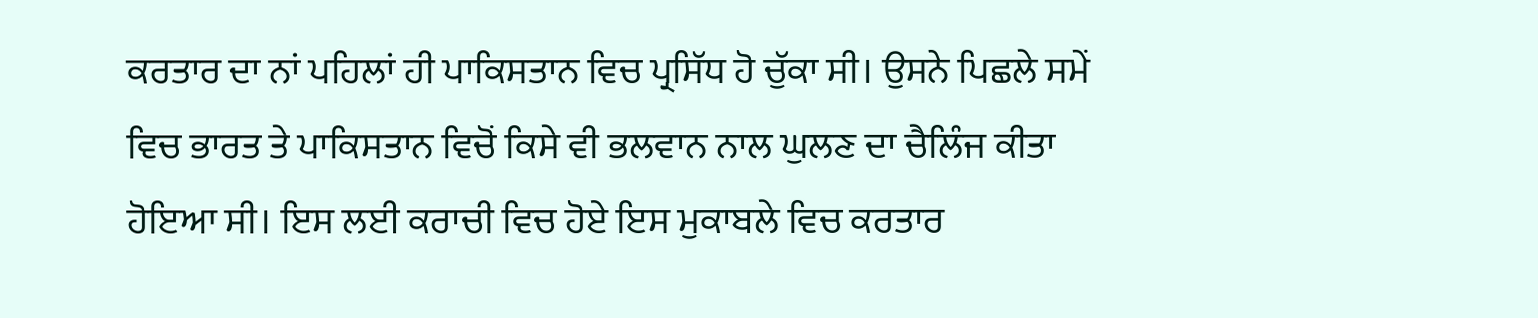ਕਰਤਾਰ ਦਾ ਨਾਂ ਪਹਿਲਾਂ ਹੀ ਪਾਕਿਸਤਾਨ ਵਿਚ ਪ੍ਰਸਿੱਧ ਹੋ ਚੁੱਕਾ ਸੀ। ਉਸਨੇ ਪਿਛਲੇ ਸਮੇਂ ਵਿਚ ਭਾਰਤ ਤੇ ਪਾਕਿਸਤਾਨ ਵਿਚੋਂ ਕਿਸੇ ਵੀ ਭਲਵਾਨ ਨਾਲ ਘੁਲਣ ਦਾ ਚੈਲਿੰਜ ਕੀਤਾ ਹੋਇਆ ਸੀ। ਇਸ ਲਈ ਕਰਾਚੀ ਵਿਚ ਹੋਏ ਇਸ ਮੁਕਾਬਲੇ ਵਿਚ ਕਰਤਾਰ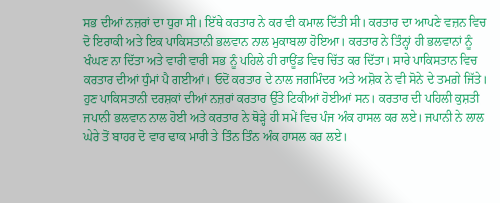ਸਭ ਦੀਆਂ ਨਜ਼ਰਾਂ ਦਾ ਧੁਰਾ ਸੀ। ਇੱਥੇ ਕਰਤਾਰ ਨੇ ਕਰ ਵੀ ਕਮਾਲ ਦਿੱਤੀ ਸੀ। ਕਰਤਾਰ ਦਾ ਆਪਣੇ ਵਜ਼ਨ ਵਿਚ ਦੋ ਇਰਾਕੀ ਅਤੇ ਇਕ ਪਾਕਿਸਤਾਨੀ ਭਲਵਾਨ ਨਾਲ ਮੁਕਾਬਲਾ ਹੋਇਆ। ਕਰਤਾਰ ਨੇ ਤਿੰਨ੍ਹਾਂ ਹੀ ਭਲਵਾਨਾਂ ਨੂੰ ਖੰਘਣ ਨਾ ਦਿੱਤਾ ਅਤੇ ਵਾਰੀ ਵਾਰੀ ਸਭ ਨੂੰ ਪਹਿਲੇ ਹੀ ਰਾਊਂਡ ਵਿਚ ਚਿੱਤ ਕਰ ਦਿੱਤਾ। ਸਾਰੇ ਪਾਕਿਸਤਾਨ ਵਿਚ ਕਰਤਾਰ ਦੀਆਂ ਧੁੰਮਾਂ ਪੈ ਗਈਆਂ। ਓਦੋਂ ਕਰਤਾਰ ਦੇ ਨਾਲ ਜਗਮਿੰਦਰ ਅਤੇ ਅਸ਼ੋਕ ਨੇ ਵੀ ਸੋਨੇ ਦੇ ਤਮਗ਼ੇ ਜਿੱਤੇ।
ਹੁਣ ਪਾਕਿਸਤਾਨੀ ਦਰਸ਼ਕਾਂ ਦੀਆਂ ਨਜ਼ਰਾਂ ਕਰਤਾਰ ਉੱਤੇ ਟਿਕੀਆਂ ਹੋਈਆਂ ਸਨ। ਕਰਤਾਰ ਦੀ ਪਹਿਲੀ ਕੁਸ਼ਤੀ ਜਪਾਨੀ ਭਲਵਾਨ ਨਾਲ ਹੋਈ ਅਤੇ ਕਰਤਾਰ ਨੇ ਥੋੜ੍ਹੇ ਹੀ ਸਮੇਂ ਵਿਚ ਪੰਜ ਅੰਕ ਹਾਸਲ ਕਰ ਲਏ। ਜਪਾਨੀ ਨੇ ਲਾਲ ਘੇਰੇ ਤੋਂ ਬਾਹਰ ਦੋ ਵਾਰ ਢਾਕ ਮਾਰੀ ਤੇ ਤਿੰਨ ਤਿੰਨ ਅੰਕ ਹਾਸਲ ਕਰ ਲਏ।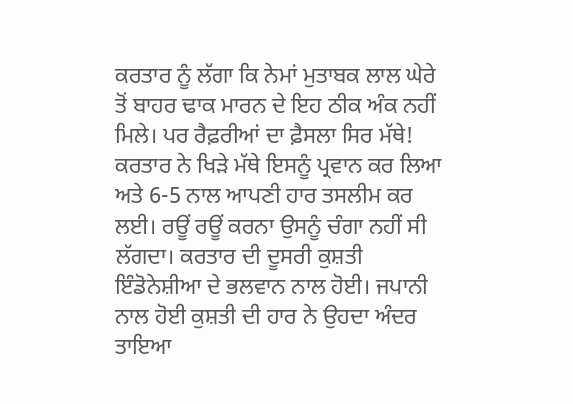ਕਰਤਾਰ ਨੂੰ ਲੱਗਾ ਕਿ ਨੇਮਾਂ ਮੁਤਾਬਕ ਲਾਲ ਘੇਰੇ ਤੋਂ ਬਾਹਰ ਢਾਕ ਮਾਰਨ ਦੇ ਇਹ ਠੀਕ ਅੰਕ ਨਹੀਂ ਮਿਲੇ। ਪਰ ਰੈਫ਼ਰੀਆਂ ਦਾ ਫ਼ੈਸਲਾ ਸਿਰ ਮੱਥੇ! ਕਰਤਾਰ ਨੇ ਖਿੜੇ ਮੱਥੇ ਇਸਨੂੰ ਪ੍ਰਵਾਨ ਕਰ ਲਿਆ ਅਤੇ 6-5 ਨਾਲ ਆਪਣੀ ਹਾਰ ਤਸਲੀਮ ਕਰ ਲਈ। ਰਊਂ ਰਊਂ ਕਰਨਾ ਉਸਨੂੰ ਚੰਗਾ ਨਹੀਂ ਸੀ ਲੱਗਦਾ। ਕਰਤਾਰ ਦੀ ਦੂਸਰੀ ਕੁਸ਼ਤੀ ਇੰਡੋਨੇਸ਼ੀਆ ਦੇ ਭਲਵਾਨ ਨਾਲ ਹੋਈ। ਜਪਾਨੀ ਨਾਲ ਹੋਈ ਕੁਸ਼ਤੀ ਦੀ ਹਾਰ ਨੇ ਉਹਦਾ ਅੰਦਰ ਤਾਇਆ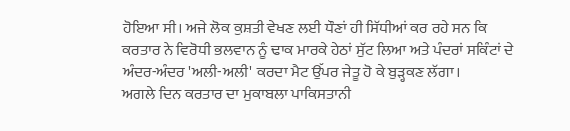ਹੋਇਆ ਸੀ। ਅਜੇ ਲੋਕ ਕੁਸ਼ਤੀ ਵੇਖਣ ਲਈ ਧੌਣਾਂ ਹੀ ਸਿੱਧੀਆਂ ਕਰ ਰਹੇ ਸਨ ਕਿ ਕਰਤਾਰ ਨੇ ਵਿਰੋਧੀ ਭਲਵਾਨ ਨੂੰ ਢਾਕ ਮਾਰਕੇ ਹੇਠਾਂ ਸੁੱਟ ਲਿਆ ਅਤੇ ਪੰਦਰਾਂ ਸਕਿੰਟਾਂ ਦੇ ਅੰਦਰ-ਅੰਦਰ 'ਅਲੀ-ਅਲੀ' ਕਰਦਾ ਮੈਟ ਉੱਪਰ ਜੇਤੂ ਹੋ ਕੇ ਬੁੜ੍ਹਕਣ ਲੱਗਾ।
ਅਗਲੇ ਦਿਨ ਕਰਤਾਰ ਦਾ ਮੁਕਾਬਲਾ ਪਾਕਿਸਤਾਨੀ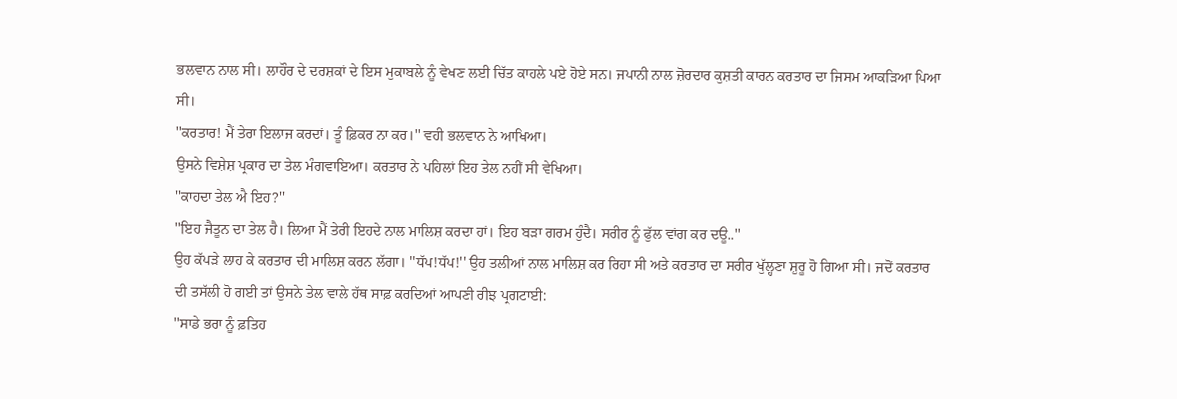ਭਲਵਾਨ ਨਾਲ ਸੀ। ਲਾਹੌਰ ਦੇ ਦਰਸ਼ਕਾਂ ਦੇ ਇਸ ਮੁਕਾਬਲੇ ਨੂੰ ਵੇਖਣ ਲਈ ਚਿੱਤ ਕਾਹਲੇ ਪਏ ਹੋਏ ਸਨ। ਜਪਾਨੀ ਨਾਲ ਜ਼ੋਰਦਾਰ ਕੁਸ਼ਤੀ ਕਾਰਨ ਕਰਤਾਰ ਦਾ ਜਿਸਮ ਆਕੜਿਆ ਪਿਆ ਸੀ।
''ਕਰਤਾਰ! ਮੈਂ ਤੇਰਾ ਇਲਾਜ ਕਰਦਾਂ। ਤੂੰ ਫ਼ਿਕਰ ਨਾ ਕਰ।'' ਵਹੀ ਭਲਵਾਨ ਨੇ ਆਖਿਆ।
ਉਸਨੇ ਵਿਸ਼ੇਸ਼ ਪ੍ਰਕਾਰ ਦਾ ਤੇਲ ਮੰਗਵਾਇਆ। ਕਰਤਾਰ ਨੇ ਪਹਿਲਾਂ ਇਹ ਤੇਲ ਨਹੀਂ ਸੀ ਵੇਖਿਆ।
''ਕਾਹਦਾ ਤੇਲ ਐ ਇਹ?''
''ਇਹ ਜੈਤੂਨ ਦਾ ਤੇਲ ਹੈ। ਲਿਆ ਮੈਂ ਤੇਰੀ ਇਹਦੇ ਨਾਲ ਮਾਲਿਸ਼ ਕਰਦਾ ਹਾਂ। ਇਹ ਬੜਾ ਗਰਮ ਹੁੰਦੈ। ਸਰੀਰ ਨੂੰ ਫੁੱਲ ਵਾਂਗ ਕਰ ਦਊ..''
ਉਹ ਕੱਪੜੇ ਲਾਹ ਕੇ ਕਰਤਾਰ ਦੀ ਮਾਲਿਸ਼ ਕਰਨ ਲੱਗਾ। ''ਧੱਪ!ਧੱਪ!'' ਉਹ ਤਲੀਆਂ ਨਾਲ ਮਾਲਿਸ਼ ਕਰ ਰਿਹਾ ਸੀ ਅਤੇ ਕਰਤਾਰ ਦਾ ਸਰੀਰ ਖੁੱਲ੍ਹਣਾ ਸ਼ੁਰੂ ਹੋ ਗਿਆ ਸੀ। ਜਦੋਂ ਕਰਤਾਰ ਦੀ ਤਸੱਲੀ ਹੋ ਗਈ ਤਾਂ ਉਸਨੇ ਤੇਲ ਵਾਲੇ ਹੱਥ ਸਾਫ਼ ਕਰਦਿਆਂ ਆਪਣੀ ਰੀਝ ਪ੍ਰਗਟਾਈ:
''ਸਾਡੇ ਭਰਾ ਨੂੰ ਫ਼ਤਿਹ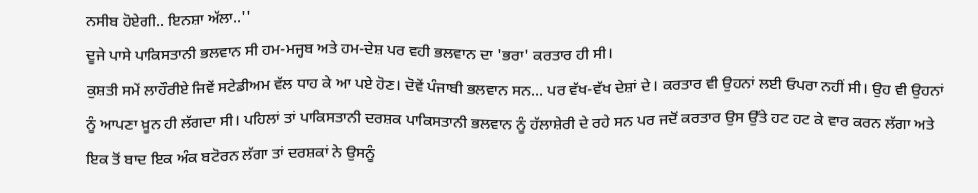ਨਸੀਬ ਹੋਏਗੀ.. ਇਨਸ਼ਾ ਅੱਲਾ..''
ਦੂਜੇ ਪਾਸੇ ਪਾਕਿਸਤਾਨੀ ਭਲਵਾਨ ਸੀ ਹਮ-ਮਜ੍ਹਬ ਅਤੇ ਹਮ-ਦੇਸ਼ ਪਰ ਵਹੀ ਭਲਵਾਨ ਦਾ 'ਭਰਾ' ਕਰਤਾਰ ਹੀ ਸੀ।
ਕੁਸ਼ਤੀ ਸਮੇਂ ਲਾਹੌਰੀਏ ਜਿਵੇਂ ਸਟੇਡੀਅਮ ਵੱਲ ਧਾਹ ਕੇ ਆ ਪਏ ਹੋਣ। ਦੋਵੇਂ ਪੰਜਾਬੀ ਭਲਵਾਨ ਸਨ... ਪਰ ਵੱਖ-ਵੱਖ ਦੇਸ਼ਾਂ ਦੇ। ਕਰਤਾਰ ਵੀ ਉਹਨਾਂ ਲਈ ਓਪਰਾ ਨਹੀਂ ਸੀ। ਉਹ ਵੀ ਉਹਨਾਂ ਨੂੰ ਆਪਣਾ ਖ਼ੂਨ ਹੀ ਲੱਗਦਾ ਸੀ। ਪਹਿਲਾਂ ਤਾਂ ਪਾਕਿਸਤਾਨੀ ਦਰਸ਼ਕ ਪਾਕਿਸਤਾਨੀ ਭਲਵਾਨ ਨੂੰ ਹੱਲਾਸ਼ੇਰੀ ਦੇ ਰਹੇ ਸਨ ਪਰ ਜਦੋਂ ਕਰਤਾਰ ਉਸ ਉੱਤੇ ਹਟ ਹਟ ਕੇ ਵਾਰ ਕਰਨ ਲੱਗਾ ਅਤੇ ਇਕ ਤੋਂ ਬਾਦ ਇਕ ਅੰਕ ਬਟੋਰਨ ਲੱਗਾ ਤਾਂ ਦਰਸ਼ਕਾਂ ਨੇ ਉਸਨੂੰ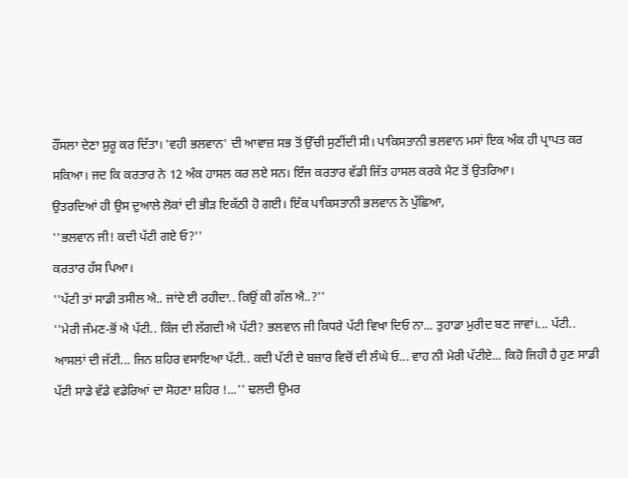ਹੌਂਸਲਾ ਦੇਣਾ ਸ਼ੁਰੂ ਕਰ ਦਿੱਤਾ। 'ਵਹੀ ਭਲਵਾਨ' ਦੀ ਆਵਾਜ਼ ਸਭ ਤੋਂ ਉੱਚੀ ਸੁਣੀਂਦੀ ਸੀ। ਪਾਕਿਸਤਾਨੀ ਭਲਵਾਨ ਮਸਾਂ ਇਕ ਅੰਕ ਹੀ ਪ੍ਰਾਪਤ ਕਰ ਸਕਿਆ। ਜਦ ਕਿ ਕਰਤਾਰ ਨੇ 12 ਅੰਕ ਹਾਸਲ ਕਰ ਲਏ ਸਨ। ਇੰਜ ਕਰਤਾਰ ਵੱਡੀ ਜਿੱਤ ਹਾਸਲ ਕਰਕੇ ਮੈਟ ਤੋਂ ਉਤਰਿਆ।
ਉਤਰਦਿਆਂ ਹੀ ਉਸ ਦੁਆਲੇ ਲੋਕਾਂ ਦੀ ਭੀੜ ਇਕੱਠੀ ਹੋ ਗਈ। ਇੱਕ ਪਾਕਿਸਤਾਨੀ ਭਲਵਾਨ ਨੇ ਪੁੱਛਿਆ,
''ਭਲਵਾਨ ਜੀ! ਕਦੀ ਪੱਟੀ ਗਏ ਓ?''
ਕਰਤਾਰ ਹੱਸ ਪਿਆ।
''ਪੱਟੀ ਤਾਂ ਸਾਡੀ ਤਸੀਲ ਐ.. ਜਾਂਦੇ ਈ ਰਹੀਦਾ.. ਕਿਉਂ ਕੀ ਗੱਲ ਐ..?''
''ਮੇਰੀ ਜੰਮਣ-ਭੋਂ ਐ ਪੱਟੀ.. ਕਿੰਜ ਦੀ ਲੱਗਦੀ ਐ ਪੱਟੀ? ਭਲਵਾਨ ਜੀ ਕਿਧਰੇ ਪੱਟੀ ਵਿਖਾ ਦਿਓ ਨਾ... ਤੁਹਾਡਾ ਮੁਰੀਦ ਬਣ ਜਾਵਾਂ।... ਪੱਟੀ.. ਆਸਲਾਂ ਦੀ ਜੱਟੀ... ਜਿਨ ਸ਼ਹਿਰ ਵਸਾਇਆ ਪੱਟੀ.. ਕਦੀ ਪੱਟੀ ਦੇ ਬਜ਼ਾਰ ਵਿਚੋਂ ਦੀ ਲੰਘੇ ਓ... ਵਾਹ ਨੀ ਮੇਰੀ ਪੱਟੀਏ... ਕਿਹੋ ਜਿਹੀ ਹੈ ਹੁਣ ਸਾਡੀ ਪੱਟੀ ਸਾਡੇ ਵੱਡੇ ਵਡੇਰਿਆਂ ਦਾ ਸੋਹਣਾ ਸ਼ਹਿਰ !...'' ਢਲਦੀ ਉਮਰ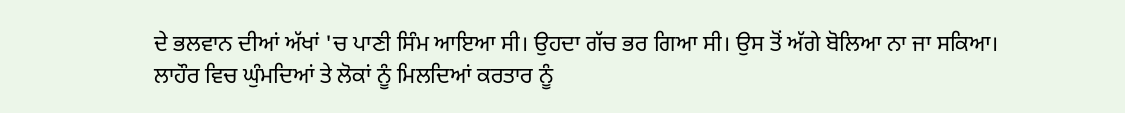ਦੇ ਭਲਵਾਨ ਦੀਆਂ ਅੱਖਾਂ 'ਚ ਪਾਣੀ ਸਿੰਮ ਆਇਆ ਸੀ। ਉਹਦਾ ਗੱਚ ਭਰ ਗਿਆ ਸੀ। ਉਸ ਤੋਂ ਅੱਗੇ ਬੋਲਿਆ ਨਾ ਜਾ ਸਕਿਆ।
ਲਾਹੌਰ ਵਿਚ ਘੁੰਮਦਿਆਂ ਤੇ ਲੋਕਾਂ ਨੂੰ ਮਿਲਦਿਆਂ ਕਰਤਾਰ ਨੂੰ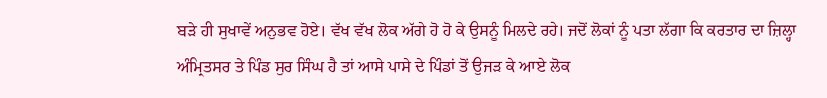ਬੜੇ ਹੀ ਸੁਖਾਵੇਂ ਅਨੁਭਵ ਹੋਏ। ਵੱਖ ਵੱਖ ਲੋਕ ਅੱਗੇ ਹੋ ਹੋ ਕੇ ਉਸਨੂੰ ਮਿਲਦੇ ਰਹੇ। ਜਦੋਂ ਲੋਕਾਂ ਨੂੰ ਪਤਾ ਲੱਗਾ ਕਿ ਕਰਤਾਰ ਦਾ ਜ਼ਿਲ੍ਹਾ ਅੰਮ੍ਰਿਤਸਰ ਤੇ ਪਿੰਡ ਸੁਰ ਸਿੰਘ ਹੈ ਤਾਂ ਆਸੇ ਪਾਸੇ ਦੇ ਪਿੰਡਾਂ ਤੋਂ ਉਜੜ ਕੇ ਆਏ ਲੋਕ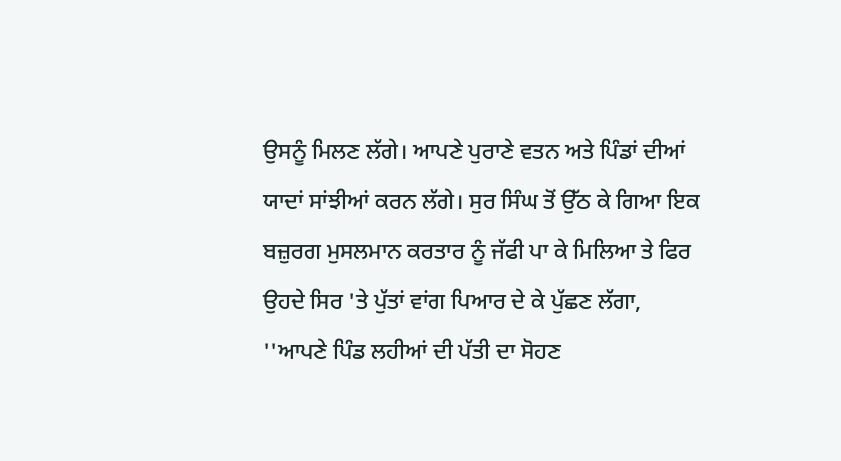ਉਸਨੂੰ ਮਿਲਣ ਲੱਗੇ। ਆਪਣੇ ਪੁਰਾਣੇ ਵਤਨ ਅਤੇ ਪਿੰਡਾਂ ਦੀਆਂ ਯਾਦਾਂ ਸਾਂਝੀਆਂ ਕਰਨ ਲੱਗੇ। ਸੁਰ ਸਿੰਘ ਤੋਂ ਉੱਠ ਕੇ ਗਿਆ ਇਕ ਬਜ਼ੁਰਗ ਮੁਸਲਮਾਨ ਕਰਤਾਰ ਨੂੰ ਜੱਫੀ ਪਾ ਕੇ ਮਿਲਿਆ ਤੇ ਫਿਰ ਉਹਦੇ ਸਿਰ 'ਤੇ ਪੁੱਤਾਂ ਵਾਂਗ ਪਿਆਰ ਦੇ ਕੇ ਪੁੱਛਣ ਲੱਗਾ,
''ਆਪਣੇ ਪਿੰਡ ਲਹੀਆਂ ਦੀ ਪੱਤੀ ਦਾ ਸੋਹਣ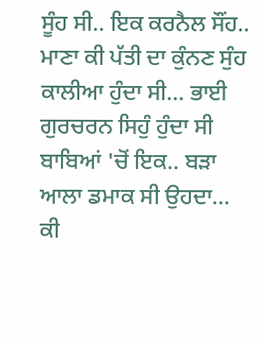ਸੂੰਹ ਸੀ.. ਇਕ ਕਰਨੈਲ ਸੌਂਹ.. ਮਾਣਾ ਕੀ ਪੱਤੀ ਦਾ ਕੁੰਨਣ ਸੁੰਹ ਕਾਲੀਆ ਹੁੰਦਾ ਸੀ... ਭਾਈ ਗੁਰਚਰਨ ਸਿਹੁੰ ਹੁੰਦਾ ਸੀ ਬਾਬਿਆਂ 'ਚੋਂ ਇਕ.. ਬੜਾ ਆਲਾ ਡਮਾਕ ਸੀ ਉਹਦਾ... ਕੀ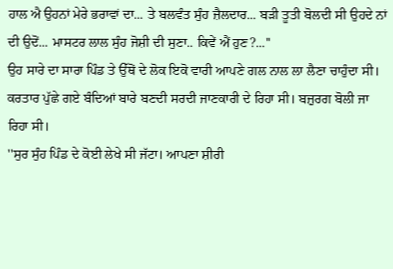ਹਾਲ ਐ ਉਹਨਾਂ ਮੇਰੇ ਭਰਾਵਾਂ ਦਾ... ਤੇ ਬਲਵੰਤ ਸੁੰਹ ਜ਼ੈਲਦਾਰ... ਬੜੀ ਤੂਤੀ ਬੋਲਦੀ ਸੀ ਉਹਦੇ ਨਾਂ ਦੀ ਉਦੋਂ... ਮਾਸਟਰ ਲਾਲ ਸੁੰਹ ਜੋਸ਼ੀ ਦੀ ਸੁਣਾ.. ਕਿਵੇਂ ਐਂ ਹੁਣ?...''
ਉਹ ਸਾਰੇ ਦਾ ਸਾਰਾ ਪਿੰਡ ਤੇ ਉੱਥੋਂ ਦੇ ਲੋਕ ਇਕੋ ਵਾਰੀ ਆਪਣੇ ਗਲ ਨਾਲ ਲਾ ਲੈਣਾ ਚਾਹੁੰਦਾ ਸੀ।
ਕਰਤਾਰ ਪੁੱਛੇ ਗਏ ਬੰਦਿਆਂ ਬਾਰੇ ਬਣਦੀ ਸਰਦੀ ਜਾਣਕਾਰੀ ਦੇ ਰਿਹਾ ਸੀ। ਬਜ਼ੁਰਗ ਬੋਲੀ ਜਾ ਰਿਹਾ ਸੀ।
''ਸੁਰ ਸੁੰਹ ਪਿੰਡ ਦੇ ਕੋਈ ਲੇਖੇ ਸੀ ਜੱਟਾ। ਆਪਣਾ ਸ਼ੀਰੀ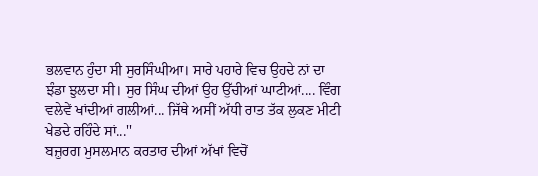ਭਲਵਾਨ ਹੁੰਦਾ ਸੀ ਸੁਰਸਿੰਘੀਆ। ਸਾਰੇ ਪਹਾਰੇ ਵਿਚ ਉਹਦੇ ਨਾਂ ਦਾ ਝੰਡਾ ਝੁਲਦਾ ਸੀ। ਸੁਰ ਸਿੰਘ ਦੀਆਂ ਉਹ ਉੱਚੀਆਂ ਘਾਟੀਆਂ.... ਵਿੰਗ ਵਲੇਵੇਂ ਖਾਂਦੀਆਂ ਗਲੀਆਂ... ਜਿੱਥੇ ਅਸੀਂ ਅੱਧੀ ਰਾਤ ਤੱਕ ਲੁਕਣ ਮੀਟੀ ਖੇਡਦੇ ਰਹਿੰਦੇ ਸਾਂ...''
ਬਜ਼ੁਰਗ ਮੁਸਲਮਾਨ ਕਰਤਾਰ ਦੀਆਂ ਅੱਖਾਂ ਵਿਚੋਂ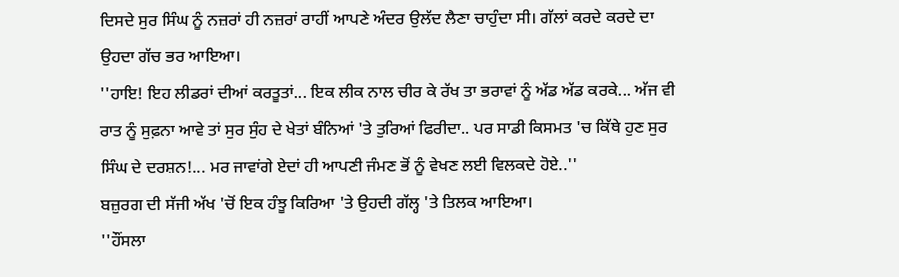ਦਿਸਦੇ ਸੁਰ ਸਿੰਘ ਨੂੰ ਨਜ਼ਰਾਂ ਹੀ ਨਜ਼ਰਾਂ ਰਾਹੀਂ ਆਪਣੇ ਅੰਦਰ ਉਲੱਦ ਲੈਣਾ ਚਾਹੁੰਦਾ ਸੀ। ਗੱਲਾਂ ਕਰਦੇ ਕਰਦੇ ਦਾ ਉਹਦਾ ਗੱਚ ਭਰ ਆਇਆ।
''ਹਾਇ! ਇਹ ਲੀਡਰਾਂ ਦੀਆਂ ਕਰਤੂਤਾਂ... ਇਕ ਲੀਕ ਨਾਲ ਚੀਰ ਕੇ ਰੱਖ ਤਾ ਭਰਾਵਾਂ ਨੂੰ ਅੱਡ ਅੱਡ ਕਰਕੇ... ਅੱਜ ਵੀ ਰਾਤ ਨੂੰ ਸੁਫ਼ਨਾ ਆਵੇ ਤਾਂ ਸੁਰ ਸੁੰਹ ਦੇ ਖੇਤਾਂ ਬੰਨਿਆਂ 'ਤੇ ਤੁਰਿਆਂ ਫਿਰੀਦਾ.. ਪਰ ਸਾਡੀ ਕਿਸਮਤ 'ਚ ਕਿੱਥੇ ਹੁਣ ਸੁਰ ਸਿੰਘ ਦੇ ਦਰਸ਼ਨ!... ਮਰ ਜਾਵਾਂਗੇ ਏਦਾਂ ਹੀ ਆਪਣੀ ਜੰਮਣ ਭੋਂ ਨੂੰ ਵੇਖਣ ਲਈ ਵਿਲਕਦੇ ਹੋਏ..''
ਬਜ਼ੁਰਗ ਦੀ ਸੱਜੀ ਅੱਖ 'ਚੋਂ ਇਕ ਹੰਝੂ ਕਿਰਿਆ 'ਤੇ ਉਹਦੀ ਗੱਲ੍ਹ 'ਤੇ ਤਿਲਕ ਆਇਆ।
''ਹੌਂਸਲਾ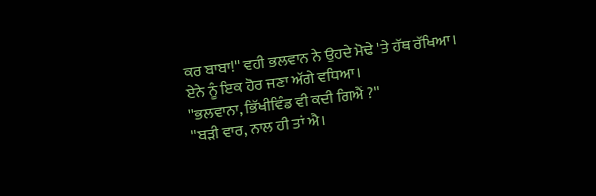ਕਰ ਬਾਬਾ!'' ਵਹੀ ਭਲਵਾਨ ਨੇ ਉਹਦੇ ਮੋਢੇ 'ਤੇ ਹੱਥ ਰੱਖਿਆ।
ਏਨੇ ਨੂੰ ਇਕ ਹੋਰ ਜਣਾ ਅੱਗੇ ਵਧਿਆ।
''ਭਲਵਾਨਾ, ਭਿੱਖੀਵਿੰਡ ਵੀ ਕਦੀ ਗਿਐਂ ?''
''ਬੜੀ ਵਾਰ, ਨਾਲ ਹੀ ਤਾਂ ਐ।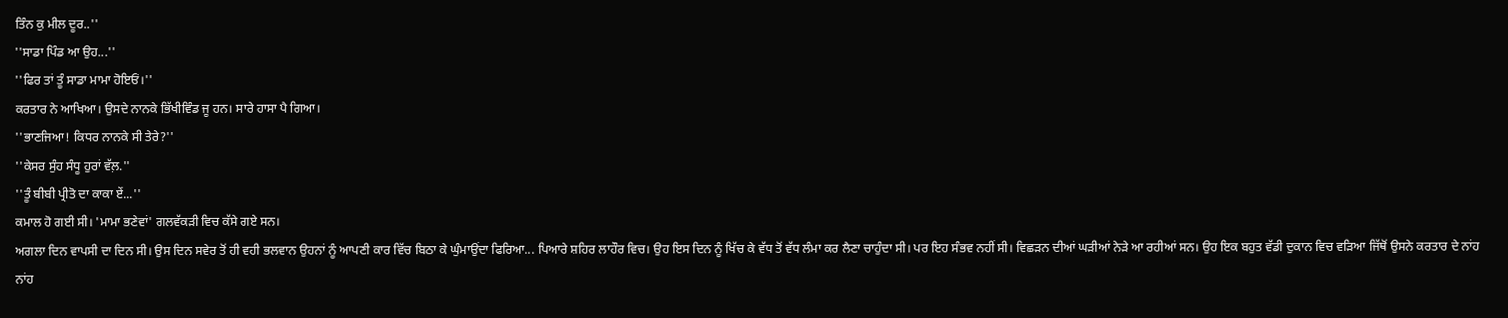ਤਿੰਨ ਕੁ ਮੀਲ ਦੂਰ..''
''ਸਾਡਾ ਪਿੰਡ ਆ ਉਹ...''
''ਫਿਰ ਤਾਂ ਤੂੰ ਸਾਡਾ ਮਾਮਾ ਹੋਇਓਂ।''
ਕਰਤਾਰ ਨੇ ਆਖਿਆ। ਉਸਦੇ ਨਾਨਕੇ ਭਿੱਖੀਵਿੰਡ ਜੂ ਹਨ। ਸਾਰੇ ਹਾਸਾ ਪੈ ਗਿਆ।
''ਭਾਣਜਿਆ! ਕਿਧਰ ਨਾਨਕੇ ਸੀ ਤੇਰੇ?''
''ਕੇਸਰ ਸੁੰਹ ਸੰਧੂ ਹੁਰਾਂ ਵੱਲ਼.''
''ਤੂੰ ਬੀਬੀ ਪ੍ਰੀਤੋ ਦਾ ਕਾਕਾ ਏਂ...''
ਕਮਾਲ ਹੋ ਗਈ ਸੀ। 'ਮਾਮਾ ਭਣੇਵਾਂ' ਗਲਵੱਕੜੀ ਵਿਚ ਕੱਸੇ ਗਏ ਸਨ।
ਅਗਲਾ ਦਿਨ ਵਾਪਸੀ ਦਾ ਦਿਨ ਸੀ। ਉਸ ਦਿਨ ਸਵੇਰ ਤੋਂ ਹੀ ਵਹੀ ਭਲਵਾਨ ਉਹਨਾਂ ਨੂੰ ਆਪਣੀ ਕਾਰ ਵਿੱਚ ਬਿਠਾ ਕੇ ਘੁੰਮਾਉਂਦਾ ਫਿਰਿਆ... ਪਿਆਰੇ ਸ਼ਹਿਰ ਲਾਹੌਰ ਵਿਚ। ਉਹ ਇਸ ਦਿਨ ਨੂੰ ਖਿੱਚ ਕੇ ਵੱਧ ਤੋਂ ਵੱਧ ਲੰਮਾ ਕਰ ਲੈਣਾ ਚਾਹੁੰਦਾ ਸੀ। ਪਰ ਇਹ ਸੰਭਵ ਨਹੀਂ ਸੀ। ਵਿਛੜਨ ਦੀਆਂ ਘੜੀਆਂ ਨੇੜੇ ਆ ਰਹੀਆਂ ਸਨ। ਉਹ ਇਕ ਬਹੁਤ ਵੱਡੀ ਦੁਕਾਨ ਵਿਚ ਵੜਿਆ ਜਿੱਥੋਂ ਉਸਨੇ ਕਰਤਾਰ ਦੇ ਨਾਂਹ ਨਾਂਹ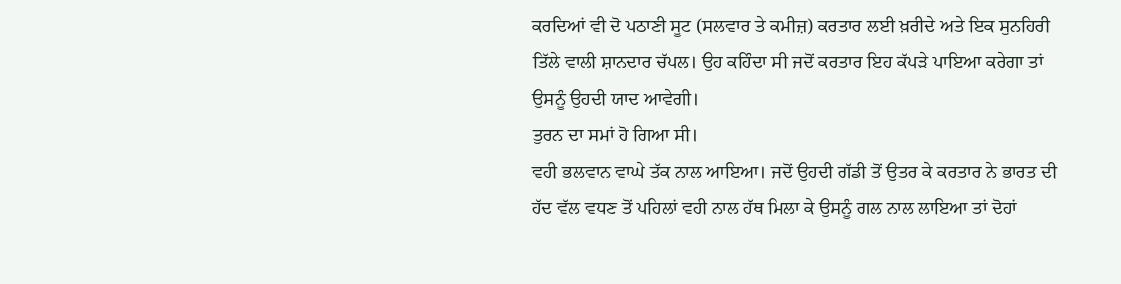ਕਰਦਿਆਂ ਵੀ ਦੋ ਪਠਾਣੀ ਸੂਟ (ਸਲਵਾਰ ਤੇ ਕਮੀਜ਼) ਕਰਤਾਰ ਲਈ ਖ਼ਰੀਦੇ ਅਤੇ ਇਕ ਸੁਨਹਿਰੀ ਤਿੱਲੇ ਵਾਲੀ ਸ਼ਾਨਦਾਰ ਚੱਪਲ। ਉਹ ਕਹਿੰਦਾ ਸੀ ਜਦੋਂ ਕਰਤਾਰ ਇਹ ਕੱਪੜੇ ਪਾਇਆ ਕਰੇਗਾ ਤਾਂ ਉਸਨੂੰ ਉਹਦੀ ਯਾਦ ਆਵੇਗੀ।
ਤੁਰਨ ਦਾ ਸਮਾਂ ਹੋ ਗਿਆ ਸੀ।
ਵਹੀ ਭਲਵਾਨ ਵਾਘੇ ਤੱਕ ਨਾਲ ਆਇਆ। ਜਦੋਂ ਉਹਦੀ ਗੱਡੀ ਤੋਂ ਉਤਰ ਕੇ ਕਰਤਾਰ ਨੇ ਭਾਰਤ ਦੀ ਹੱਦ ਵੱਲ ਵਧਣ ਤੋਂ ਪਹਿਲਾਂ ਵਹੀ ਨਾਲ ਹੱਥ ਮਿਲਾ ਕੇ ਉਸਨੂੰ ਗਲ ਨਾਲ ਲਾਇਆ ਤਾਂ ਦੋਹਾਂ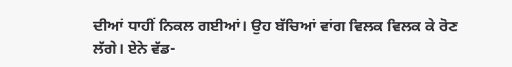ਦੀਆਂ ਧਾਹੀਂ ਨਿਕਲ ਗਈਆਂ। ਉਹ ਬੱਚਿਆਂ ਵਾਂਗ ਵਿਲਕ ਵਿਲਕ ਕੇ ਰੋਣ ਲੱਗੇ। ਏਨੇ ਵੱਡ-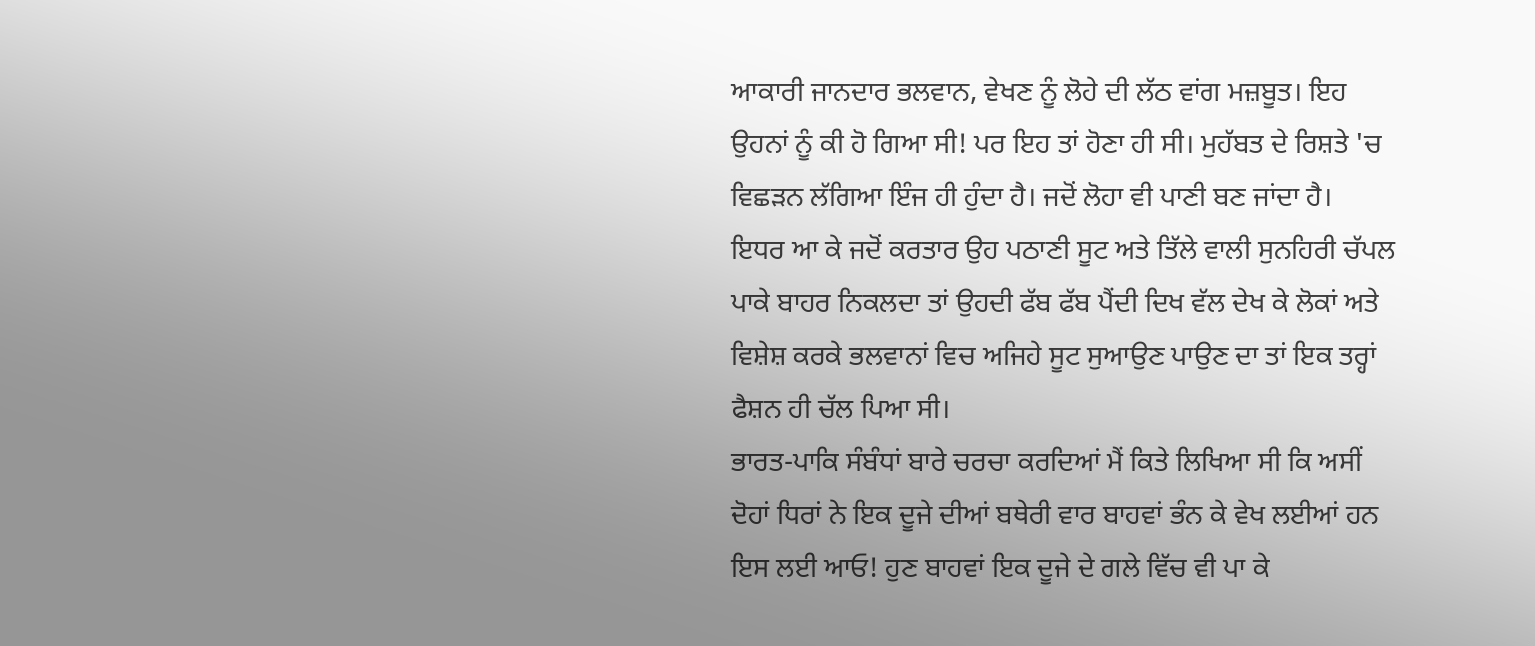ਆਕਾਰੀ ਜਾਨਦਾਰ ਭਲਵਾਨ, ਵੇਖਣ ਨੂੰ ਲੋਹੇ ਦੀ ਲੱਠ ਵਾਂਗ ਮਜ਼ਬੂਤ। ਇਹ ਉਹਨਾਂ ਨੂੰ ਕੀ ਹੋ ਗਿਆ ਸੀ! ਪਰ ਇਹ ਤਾਂ ਹੋਣਾ ਹੀ ਸੀ। ਮੁਹੱਬਤ ਦੇ ਰਿਸ਼ਤੇ 'ਚ ਵਿਛੜਨ ਲੱਗਿਆ ਇੰਜ ਹੀ ਹੁੰਦਾ ਹੈ। ਜਦੋਂ ਲੋਹਾ ਵੀ ਪਾਣੀ ਬਣ ਜਾਂਦਾ ਹੈ।
ਇਧਰ ਆ ਕੇ ਜਦੋਂ ਕਰਤਾਰ ਉਹ ਪਠਾਣੀ ਸੂਟ ਅਤੇ ਤਿੱਲੇ ਵਾਲੀ ਸੁਨਹਿਰੀ ਚੱਪਲ ਪਾਕੇ ਬਾਹਰ ਨਿਕਲਦਾ ਤਾਂ ਉਹਦੀ ਫੱਬ ਫੱਬ ਪੈਂਦੀ ਦਿਖ ਵੱਲ ਦੇਖ ਕੇ ਲੋਕਾਂ ਅਤੇ ਵਿਸ਼ੇਸ਼ ਕਰਕੇ ਭਲਵਾਨਾਂ ਵਿਚ ਅਜਿਹੇ ਸੂਟ ਸੁਆਉਣ ਪਾਉਣ ਦਾ ਤਾਂ ਇਕ ਤਰ੍ਹਾਂ ਫੈਸ਼ਨ ਹੀ ਚੱਲ ਪਿਆ ਸੀ।
ਭਾਰਤ-ਪਾਕਿ ਸੰਬੰਧਾਂ ਬਾਰੇ ਚਰਚਾ ਕਰਦਿਆਂ ਮੈਂ ਕਿਤੇ ਲਿਖਿਆ ਸੀ ਕਿ ਅਸੀਂ ਦੋਹਾਂ ਧਿਰਾਂ ਨੇ ਇਕ ਦੂਜੇ ਦੀਆਂ ਬਥੇਰੀ ਵਾਰ ਬਾਹਵਾਂ ਭੰਨ ਕੇ ਵੇਖ ਲਈਆਂ ਹਨ ਇਸ ਲਈ ਆਓ! ਹੁਣ ਬਾਹਵਾਂ ਇਕ ਦੂਜੇ ਦੇ ਗਲੇ ਵਿੱਚ ਵੀ ਪਾ ਕੇ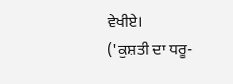ਵੇਖੀਏ।
('ਕੁਸ਼ਤੀ ਦਾ ਧਰੂ-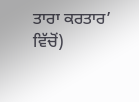ਤਾਰਾ ਕਰਤਾਰ’ ਵਿੱਚੋਂ)